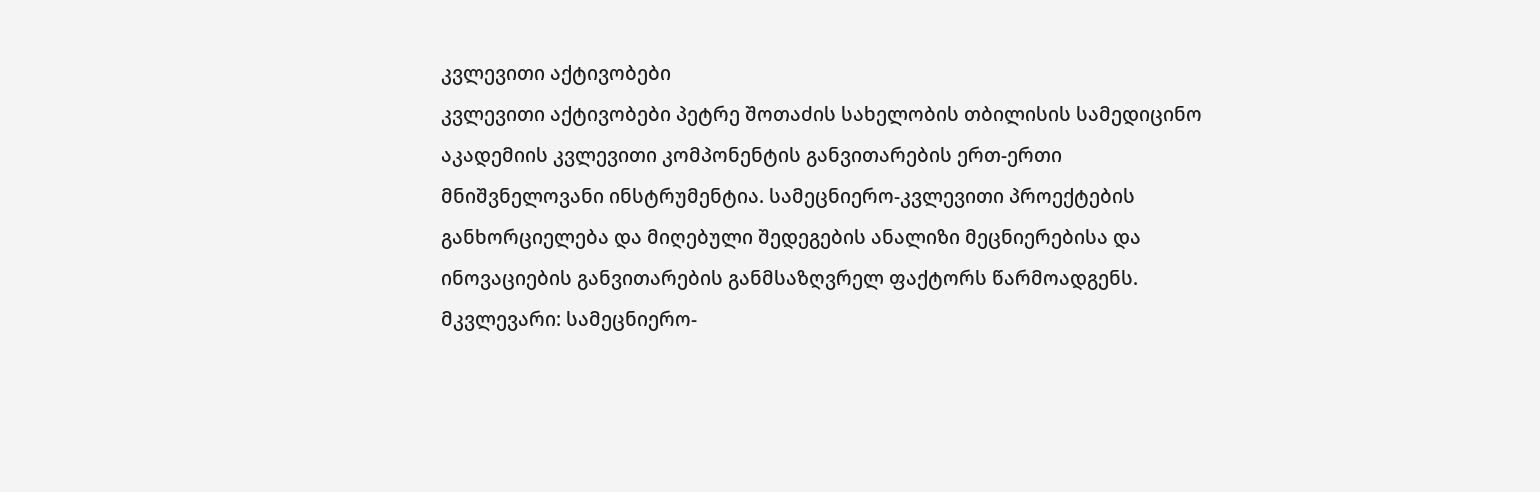კვლევითი აქტივობები
კვლევითი აქტივობები პეტრე შოთაძის სახელობის თბილისის სამედიცინო აკადემიის კვლევითი კომპონენტის განვითარების ერთ-ერთი მნიშვნელოვანი ინსტრუმენტია. სამეცნიერო-კვლევითი პროექტების განხორციელება და მიღებული შედეგების ანალიზი მეცნიერებისა და ინოვაციების განვითარების განმსაზღვრელ ფაქტორს წარმოადგენს.
მკვლევარი: სამეცნიერო-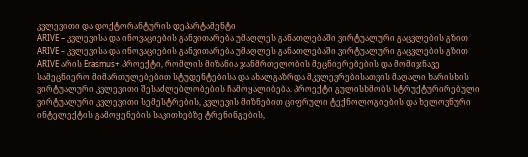კვლევითი და დოქტორანტურის დეპარტამენტი
ARIVE – კვლევისა და ინოვაციების განვითარება უმაღლეს განათლებაში ვირტუალური გაცვლების გზით
ARIVE – კვლევისა და ინოვაციების განვითარება უმაღლეს განათლებაში ვირტუალური გაცვლების გზით
ARIVE არის Erasmus+ პროექტი, რომლის მიზანია ჯანმრთელობის მეცნიერებების და მომიჯნავე სამეცნიერო მიმართულებებით სტუდენტებისა და ახალგაზრდა მკვლევრებისათვის მაღალი ხარისხის ვირტუალური კვლევითი შესაძლებლობების ჩამოყალიბება. პროექტი გულისხმობს სტრუქტურირებული ვირტუალური კვლევითი სემესტრების, კვლევის მიზნებით ციფრული ტექნოლოგიების და ხელოვნური ინტელექტის გამოყენების საკითხებზე ტრენინგების,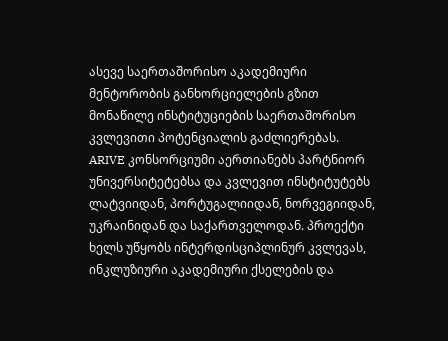ასევე საერთაშორისო აკადემიური მენტორობის განხორციელების გზით მონაწილე ინსტიტუციების საერთაშორისო კვლევითი პოტენციალის გაძლიერებას.
ARIVE კონსორციუმი აერთიანებს პარტნიორ უნივერსიტეტებსა და კვლევით ინსტიტუტებს ლატვიიდან, პორტუგალიიდან, ნორვეგიიდან, უკრაინიდან და საქართველოდან. პროექტი ხელს უწყობს ინტერდისციპლინურ კვლევას, ინკლუზიური აკადემიური ქსელების და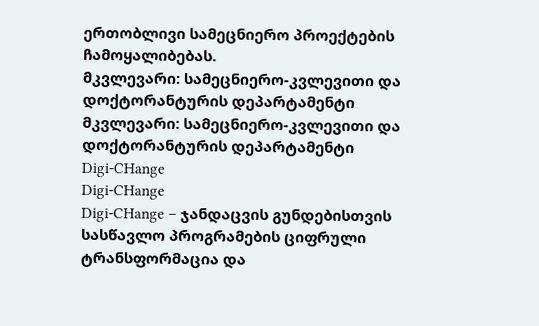ერთობლივი სამეცნიერო პროექტების ჩამოყალიბებას.
მკვლევარი: სამეცნიერო-კვლევითი და დოქტორანტურის დეპარტამენტი
მკვლევარი: სამეცნიერო-კვლევითი და დოქტორანტურის დეპარტამენტი
Digi-CHange
Digi-CHange
Digi-CHange – ჯანდაცვის გუნდებისთვის სასწავლო პროგრამების ციფრული ტრანსფორმაცია და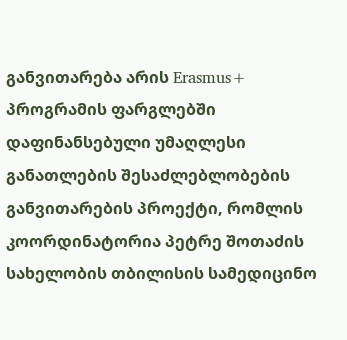განვითარება არის Erasmus+ პროგრამის ფარგლებში დაფინანსებული უმაღლესი განათლების შესაძლებლობების განვითარების პროექტი, რომლის კოორდინატორია პეტრე შოთაძის სახელობის თბილისის სამედიცინო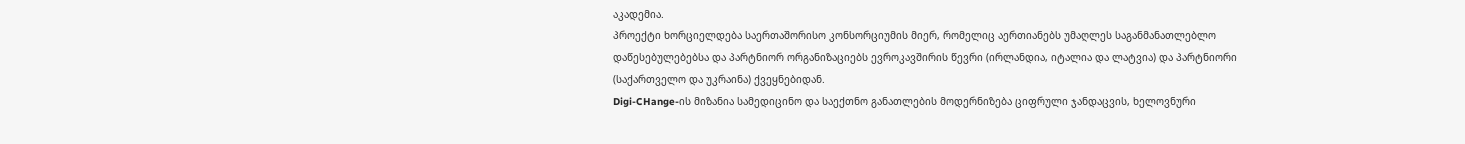აკადემია.
პროექტი ხორციელდება საერთაშორისო კონსორციუმის მიერ, რომელიც აერთიანებს უმაღლეს საგანმანათლებლო დაწესებულებებსა და პარტნიორ ორგანიზაციებს ევროკავშირის წევრი (ირლანდია, იტალია და ლატვია) და პარტნიორი (საქართველო და უკრაინა) ქვეყნებიდან.
Digi-CHange-ის მიზანია სამედიცინო და საექთნო განათლების მოდერნიზება ციფრული ჯანდაცვის, ხელოვნური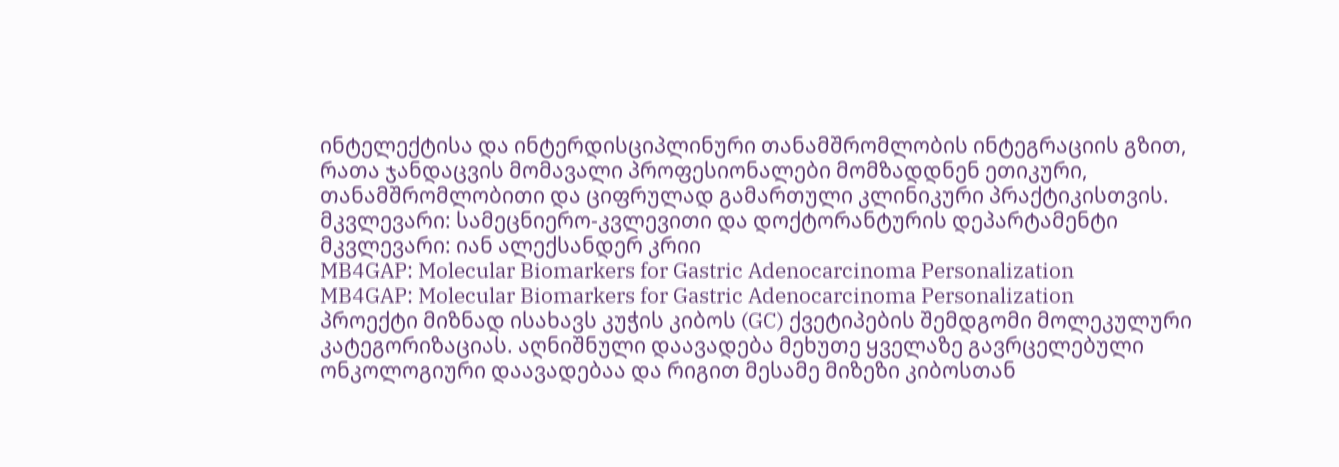ინტელექტისა და ინტერდისციპლინური თანამშრომლობის ინტეგრაციის გზით, რათა ჯანდაცვის მომავალი პროფესიონალები მომზადდნენ ეთიკური, თანამშრომლობითი და ციფრულად გამართული კლინიკური პრაქტიკისთვის.
მკვლევარი: სამეცნიერო-კვლევითი და დოქტორანტურის დეპარტამენტი
მკვლევარი: იან ალექსანდერ კრიი
MB4GAP: Molecular Biomarkers for Gastric Adenocarcinoma Personalization
MB4GAP: Molecular Biomarkers for Gastric Adenocarcinoma Personalization
პროექტი მიზნად ისახავს კუჭის კიბოს (GC) ქვეტიპების შემდგომი მოლეკულური კატეგორიზაციას. აღნიშნული დაავადება მეხუთე ყველაზე გავრცელებული ონკოლოგიური დაავადებაა და რიგით მესამე მიზეზი კიბოსთან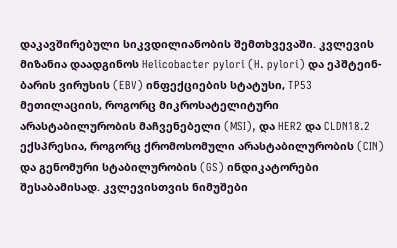დაკავშირებული სიკვდილიანობის შემთხვევაში. კვლევის მიზანია დაადგინოს Helicobacter pylori (H. pylori) და ეპშტეინ-ბარის ვირუსის (EBV) ინფექციების სტატუსი, TP53 მეთილაციის, როგორც მიკროსატელიტური არასტაბილურობის მაჩვენებელი (MSI), და HER2 და CLDN18.2 ექსპრესია, როგორც ქრომოსომული არასტაბილურობის (CIN) და გენომური სტაბილურობის (GS) ინდიკატორები შესაბამისად. კვლევისთვის ნიმუშები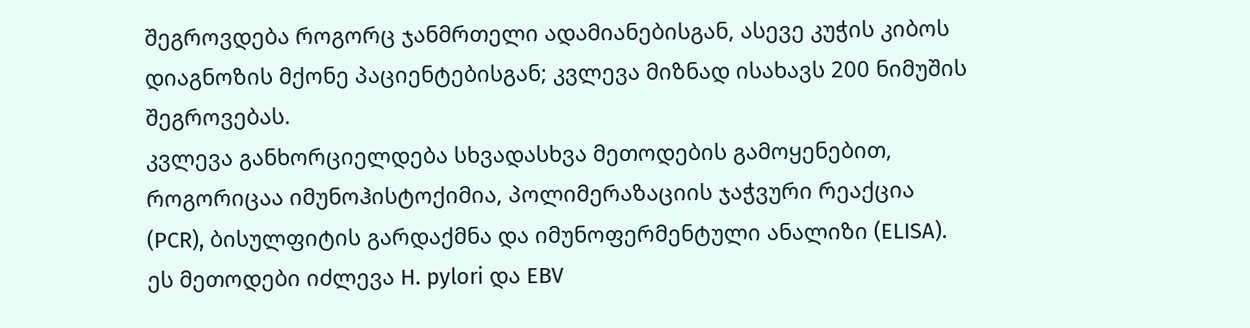შეგროვდება როგორც ჯანმრთელი ადამიანებისგან, ასევე კუჭის კიბოს დიაგნოზის მქონე პაციენტებისგან; კვლევა მიზნად ისახავს 200 ნიმუშის შეგროვებას.
კვლევა განხორციელდება სხვადასხვა მეთოდების გამოყენებით, როგორიცაა იმუნოჰისტოქიმია, პოლიმერაზაციის ჯაჭვური რეაქცია (PCR), ბისულფიტის გარდაქმნა და იმუნოფერმენტული ანალიზი (ELISA). ეს მეთოდები იძლევა H. pylori და EBV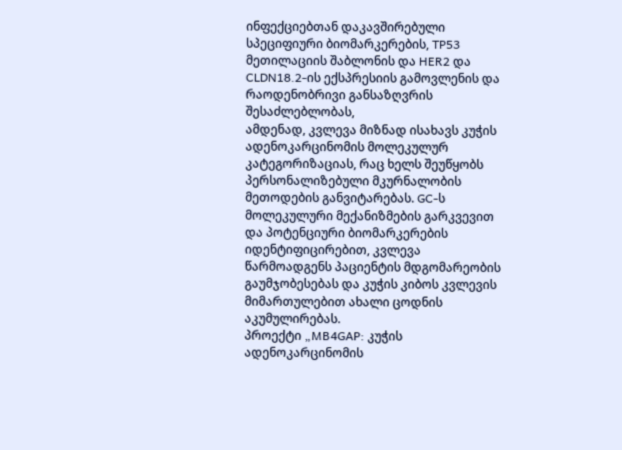ინფექციებთან დაკავშირებული სპეციფიური ბიომარკერების, TP53 მეთილაციის შაბლონის და HER2 და CLDN18.2-ის ექსპრესიის გამოვლენის და რაოდენობრივი განსაზღვრის შესაძლებლობას,
ამდენად, კვლევა მიზნად ისახავს კუჭის ადენოკარცინომის მოლეკულურ კატეგორიზაციას, რაც ხელს შეუწყობს პერსონალიზებული მკურნალობის მეთოდების განვიტარებას. GC-ს მოლეკულური მექანიზმების გარკვევით და პოტენციური ბიომარკერების იდენტიფიცირებით, კვლევა წარმოადგენს პაციენტის მდგომარეობის გაუმჯობესებას და კუჭის კიბოს კვლევის მიმართულებით ახალი ცოდნის აკუმულირებას.
პროექტი „MB4GAP: კუჭის ადენოკარცინომის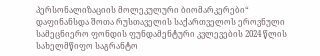პერსონალიზაციის მოლეკულური ბიომარკერები“ დაფინანსდა შოთა რუსთაველის საქართველოს ეროვნული სამეცნიერო ფონდის ფუნდამენტური კვლევების 2024 წლის სახელმწიფო საგრანტო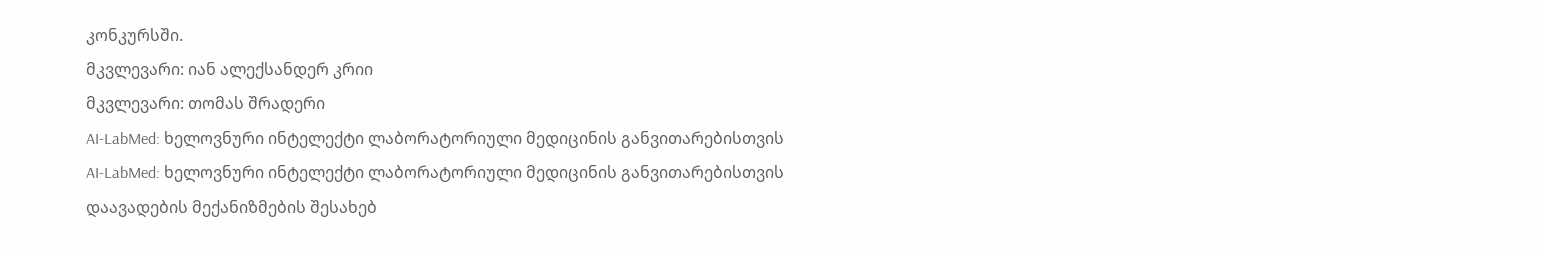კონკურსში.
მკვლევარი: იან ალექსანდერ კრიი
მკვლევარი: თომას შრადერი
AI-LabMed: ხელოვნური ინტელექტი ლაბორატორიული მედიცინის განვითარებისთვის
AI-LabMed: ხელოვნური ინტელექტი ლაბორატორიული მედიცინის განვითარებისთვის
დაავადების მექანიზმების შესახებ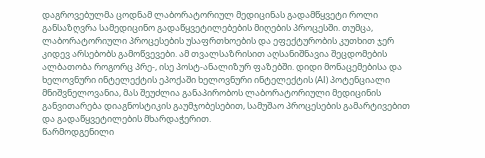დაგროვებულმა ცოდნამ ლაბორატორიულ მედიცინას გადამწყვეტი როლი განსაზღვრა სამედიცინო გადაწყვეტილებების მიღების პროცესში. თუმცა, ლაბორატორიული პროცესების უსაფრთხოების და ეფექტურობის კუთხით ჯერ კიდევ არსებობს გამოწვევები. ამ თვალსაზრისით აღსანიშნავია შეცდომების ალბათობა როგორც პრე-, ისე პოსტ-ანალიზურ ფაზებში. დიდი მონაცემებისა და ხელოვნური ინტელექტის ეპოქაში ხელოვნური ინტელექტის (AI) პოტენციალი მნიშვნელოვანია, მას შეუძლია განაპირობოს ლაბორატორიული მედიცინის განვითარება დიაგნოსტიკის გაუმჯობესებით, სამუშაო პროცესების გამარტივებით და გადაწყვეტილების მხარდაჭერით.
წარმოდგენილი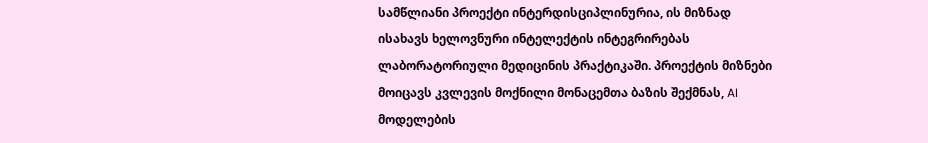სამწლიანი პროექტი ინტერდისციპლინურია, ის მიზნად ისახავს ხელოვნური ინტელექტის ინტეგრირებას ლაბორატორიული მედიცინის პრაქტიკაში. პროექტის მიზნები მოიცავს კვლევის მოქნილი მონაცემთა ბაზის შექმნას, AI მოდელების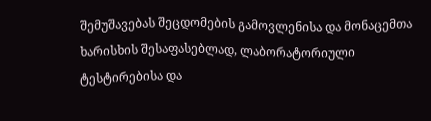შემუშავებას შეცდომების გამოვლენისა და მონაცემთა ხარისხის შესაფასებლად, ლაბორატორიული ტესტირებისა და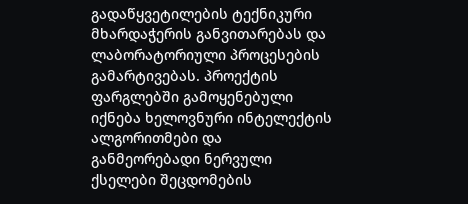გადაწყვეტილების ტექნიკური მხარდაჭერის განვითარებას და ლაბორატორიული პროცესების გამარტივებას. პროექტის ფარგლებში გამოყენებული იქნება ხელოვნური ინტელექტის ალგორითმები და განმეორებადი ნერვული ქსელები შეცდომების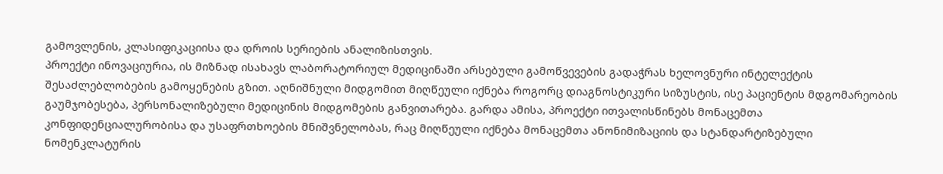გამოვლენის, კლასიფიკაციისა და დროის სერიების ანალიზისთვის.
პროექტი ინოვაციურია, ის მიზნად ისახავს ლაბორატორიულ მედიცინაში არსებული გამოწვევების გადაჭრას ხელოვნური ინტელექტის შესაძლებლობების გამოყენების გზით. აღნიშნული მიდგომით მიღწეული იქნება როგორც დიაგნოსტიკური სიზუსტის, ისე პაციენტის მდგომარეობის გაუმჯობესება, პერსონალიზებული მედიცინის მიდგომების განვითარება. გარდა ამისა, პროექტი ითვალისწინებს მონაცემთა კონფიდენციალურობისა და უსაფრთხოების მნიშვნელობას, რაც მიღწეული იქნება მონაცემთა ანონიმიზაციის და სტანდარტიზებული ნომენკლატურის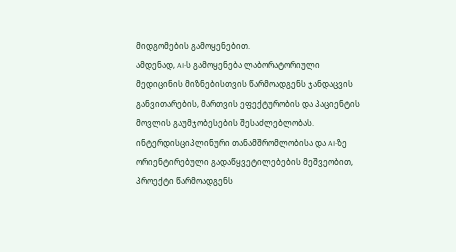მიდგომების გამოყენებით.
ამდენად, AI-ს გამოყენება ლაბორატორიული მედიცინის მიზნებისთვის წარმოადგენს ჯანდაცვის განვითარების, მართვის ეფექტურობის და პაციენტის მოვლის გაუმჯობესების შესაძლებლობას. ინტერდისციპლინური თანამშრომლობისა და AI-ზე ორიენტირებული გადაწყვეტილებების მეშვეობით, პროექტი წარმოადგენს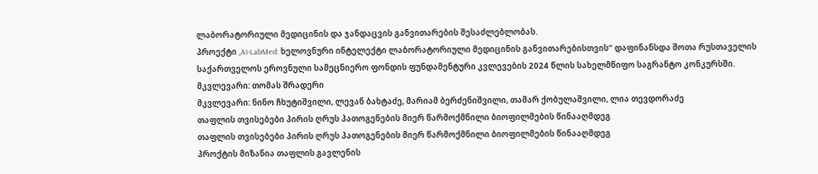ლაბორატორიული მედიცინის და ჯანდაცვის განვითარების შესაძლებლობას.
პროექტი „AI-LabMed: ხელოვნური ინტელექტი ლაბორატორიული მედიცინის განვითარებისთვის“ დაფინანსდა შოთა რუსთაველის საქართველოს ეროვნული სამეცნიერო ფონდის ფუნდამენტური კვლევების 2024 წლის სახელმწიფო საგრანტო კონკურსში.
მკვლევარი: თომას შრადერი
მკვლევარი: ნინო ჩხუტიშვილი, ლევან ბახტაძე, მარიამ ბერძენიშვილი, თამარ ქობულაშვილი, ლია თევდორაძე
თაფლის თვისებები პირის ღრუს პათოგენების მიერ წარმოქმნილი ბიოფილმების წინააღმდეგ
თაფლის თვისებები პირის ღრუს პათოგენების მიერ წარმოქმნილი ბიოფილმების წინააღმდეგ
პროქტის მიზანია თაფლის გავლენის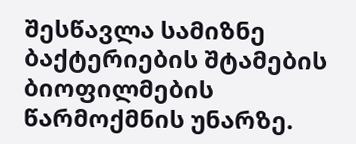შესწავლა სამიზნე ბაქტერიების შტამების ბიოფილმების წარმოქმნის უნარზე.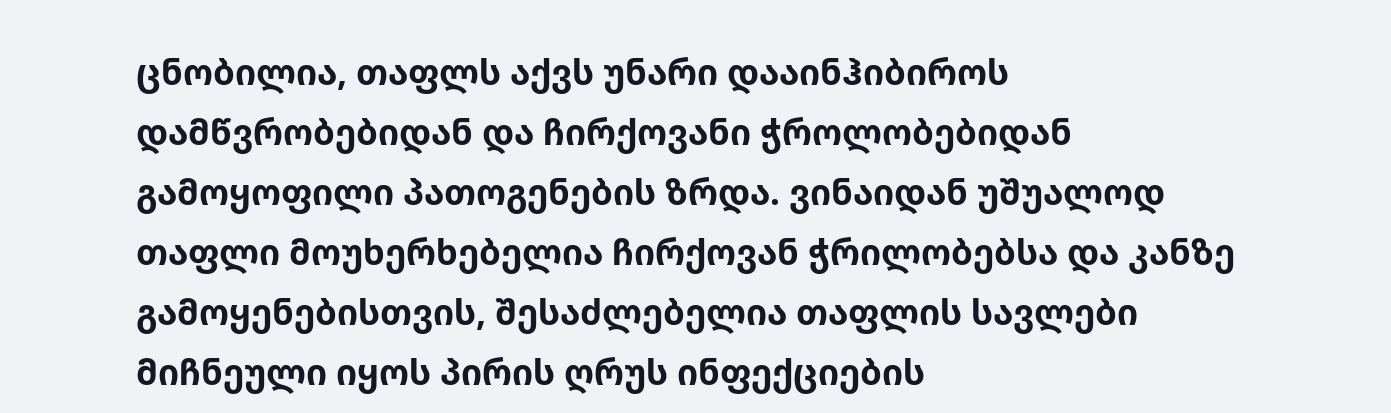ცნობილია, თაფლს აქვს უნარი დააინჰიბიროს დამწვრობებიდან და ჩირქოვანი ჭროლობებიდან გამოყოფილი პათოგენების ზრდა. ვინაიდან უშუალოდ თაფლი მოუხერხებელია ჩირქოვან ჭრილობებსა და კანზე გამოყენებისთვის, შესაძლებელია თაფლის სავლები მიჩნეული იყოს პირის ღრუს ინფექციების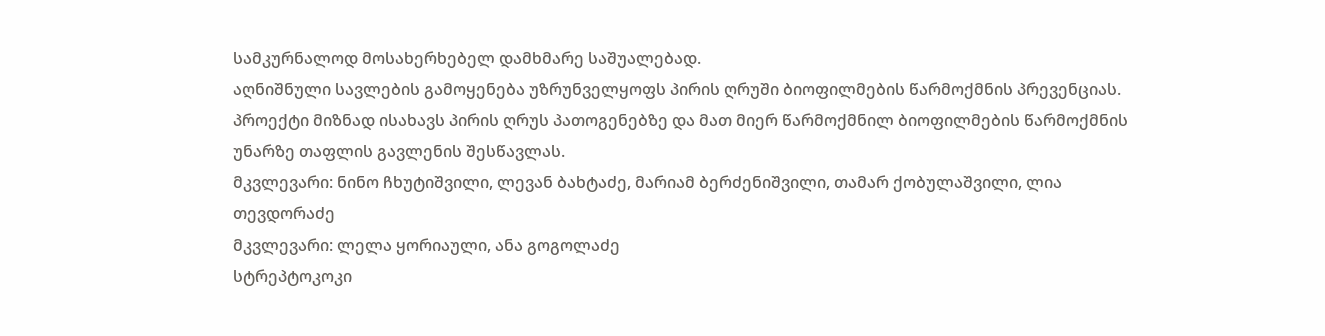სამკურნალოდ მოსახერხებელ დამხმარე საშუალებად.
აღნიშნული სავლების გამოყენება უზრუნველყოფს პირის ღრუში ბიოფილმების წარმოქმნის პრევენციას. პროექტი მიზნად ისახავს პირის ღრუს პათოგენებზე და მათ მიერ წარმოქმნილ ბიოფილმების წარმოქმნის უნარზე თაფლის გავლენის შესწავლას.
მკვლევარი: ნინო ჩხუტიშვილი, ლევან ბახტაძე, მარიამ ბერძენიშვილი, თამარ ქობულაშვილი, ლია თევდორაძე
მკვლევარი: ლელა ყორიაული, ანა გოგოლაძე
სტრეპტოკოკი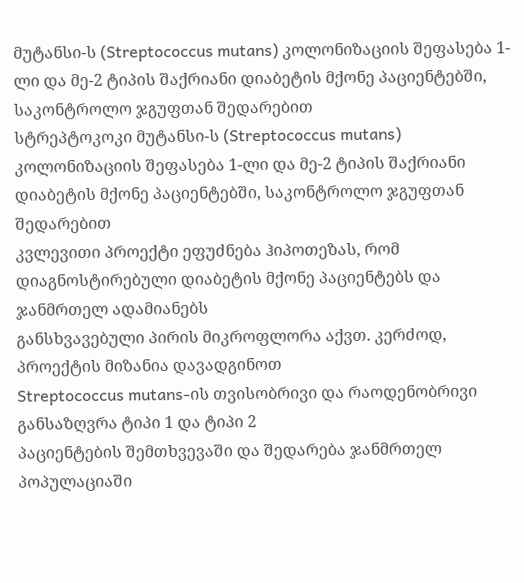მუტანსი-ს (Streptococcus mutans) კოლონიზაციის შეფასება 1-ლი და მე-2 ტიპის შაქრიანი დიაბეტის მქონე პაციენტებში, საკონტროლო ჯგუფთან შედარებით
სტრეპტოკოკი მუტანსი-ს (Streptococcus mutans) კოლონიზაციის შეფასება 1-ლი და მე-2 ტიპის შაქრიანი დიაბეტის მქონე პაციენტებში, საკონტროლო ჯგუფთან შედარებით
კვლევითი პროექტი ეფუძნება ჰიპოთეზას, რომ
დიაგნოსტირებული დიაბეტის მქონე პაციენტებს და ჯანმრთელ ადამიანებს
განსხვავებული პირის მიკროფლორა აქვთ. კერძოდ, პროექტის მიზანია დავადგინოთ
Streptococcus mutans-ის თვისობრივი და რაოდენობრივი განსაზღვრა ტიპი 1 და ტიპი 2
პაციენტების შემთხვევაში და შედარება ჯანმრთელ პოპულაციაში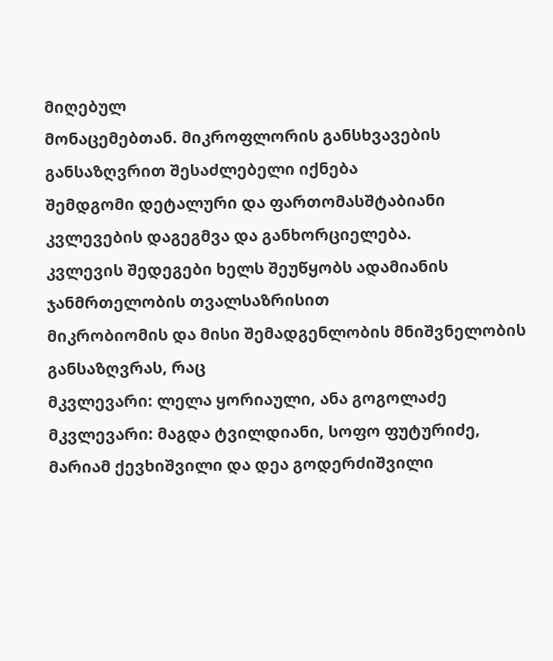მიღებულ
მონაცემებთან. მიკროფლორის განსხვავების განსაზღვრით შესაძლებელი იქნება
შემდგომი დეტალური და ფართომასშტაბიანი კვლევების დაგეგმვა და განხორციელება.
კვლევის შედეგები ხელს შეუწყობს ადამიანის ჯანმრთელობის თვალსაზრისით
მიკრობიომის და მისი შემადგენლობის მნიშვნელობის განსაზღვრას, რაც
მკვლევარი: ლელა ყორიაული, ანა გოგოლაძე
მკვლევარი: მაგდა ტვილდიანი, სოფო ფუტურიძე, მარიამ ქევხიშვილი და დეა გოდერძიშვილი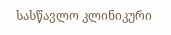სასწავლო კლინიკური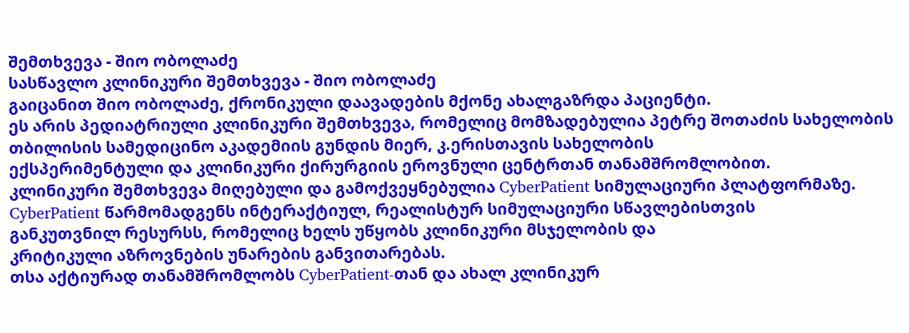შემთხვევა - შიო ობოლაძე
სასწავლო კლინიკური შემთხვევა - შიო ობოლაძე
გაიცანით შიო ობოლაძე, ქრონიკული დაავადების მქონე ახალგაზრდა პაციენტი.
ეს არის პედიატრიული კლინიკური შემთხვევა, რომელიც მომზადებულია პეტრე შოთაძის სახელობის თბილისის სამედიცინო აკადემიის გუნდის მიერ, კ.ერისთავის სახელობის
ექსპერიმენტული და კლინიკური ქირურგიის ეროვნული ცენტრთან თანამშრომლობით.
კლინიკური შემთხვევა მიღებული და გამოქვეყნებულია CyberPatient სიმულაციური პლატფორმაზე.
CyberPatient წარმომადგენს ინტერაქტიულ, რეალისტურ სიმულაციური სწავლებისთვის
განკუთვნილ რესურსს, რომელიც ხელს უწყობს კლინიკური მსჯელობის და
კრიტიკული აზროვნების უნარების განვითარებას.
თსა აქტიურად თანამშრომლობს CyberPatient-თან და ახალ კლინიკურ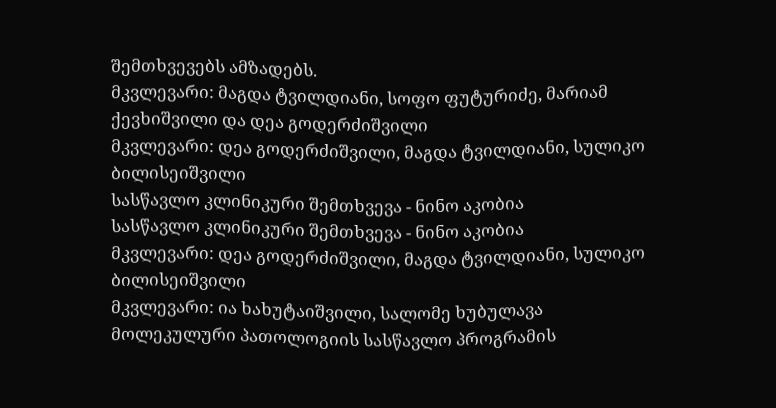შემთხვევებს ამზადებს.
მკვლევარი: მაგდა ტვილდიანი, სოფო ფუტურიძე, მარიამ ქევხიშვილი და დეა გოდერძიშვილი
მკვლევარი: დეა გოდერძიშვილი, მაგდა ტვილდიანი, სულიკო ბილისეიშვილი
სასწავლო კლინიკური შემთხვევა - ნინო აკობია
სასწავლო კლინიკური შემთხვევა - ნინო აკობია
მკვლევარი: დეა გოდერძიშვილი, მაგდა ტვილდიანი, სულიკო ბილისეიშვილი
მკვლევარი: ია ხახუტაიშვილი, სალომე ხუბულავა
მოლეკულური პათოლოგიის სასწავლო პროგრამის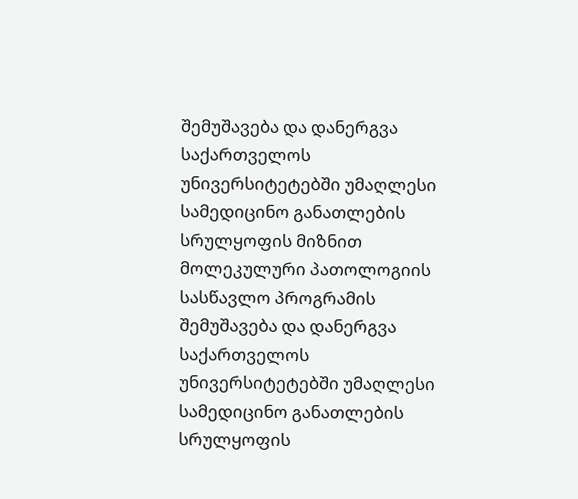შემუშავება და დანერგვა საქართველოს უნივერსიტეტებში უმაღლესი სამედიცინო განათლების სრულყოფის მიზნით
მოლეკულური პათოლოგიის სასწავლო პროგრამის შემუშავება და დანერგვა საქართველოს უნივერსიტეტებში უმაღლესი სამედიცინო განათლების სრულყოფის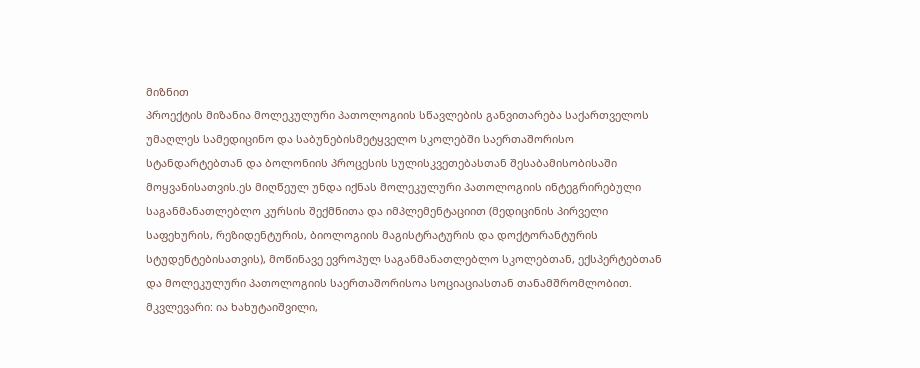მიზნით
პროექტის მიზანია მოლეკულური პათოლოგიის სწავლების განვითარება საქართველოს უმაღლეს სამედიცინო და საბუნებისმეტყველო სკოლებში საერთაშორისო სტანდარტებთან და ბოლონიის პროცესის სულისკვეთებასთან შესაბამისობისაში მოყვანისათვის.ეს მიღწეულ უნდა იქნას მოლეკულური პათოლოგიის ინტეგრირებული საგანმანათლებლო კურსის შექმნითა და იმპლემენტაციით (მედიცინის პირველი საფეხურის, რეზიდენტურის, ბიოლოგიის მაგისტრატურის და დოქტორანტურის სტუდენტებისათვის), მოწინავე ევროპულ საგანმანათლებლო სკოლებთან, ექსპერტებთან და მოლეკულური პათოლოგიის საერთაშორისოა სოციაციასთან თანამშრომლობით.
მკვლევარი: ია ხახუტაიშვილი,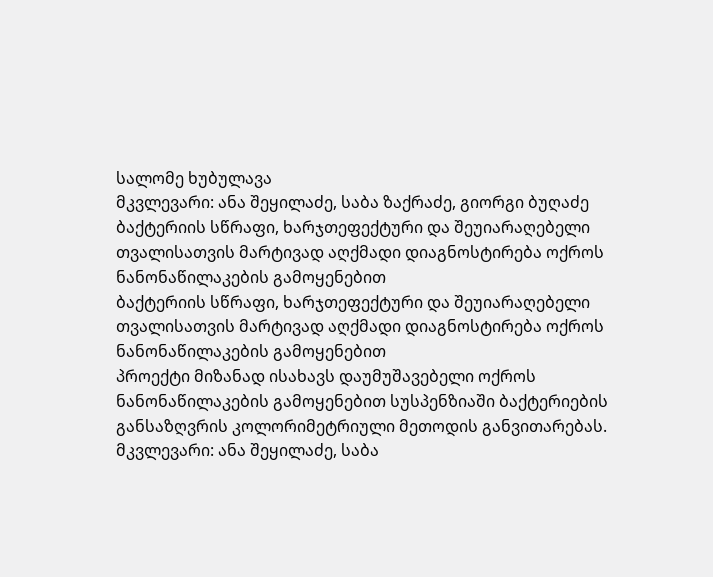სალომე ხუბულავა
მკვლევარი: ანა შეყილაძე, საბა ზაქრაძე, გიორგი ბუღაძე
ბაქტერიის სწრაფი, ხარჯთეფექტური და შეუიარაღებელი თვალისათვის მარტივად აღქმადი დიაგნოსტირება ოქროს ნანონაწილაკების გამოყენებით
ბაქტერიის სწრაფი, ხარჯთეფექტური და შეუიარაღებელი თვალისათვის მარტივად აღქმადი დიაგნოსტირება ოქროს ნანონაწილაკების გამოყენებით
პროექტი მიზანად ისახავს დაუმუშავებელი ოქროს ნანონაწილაკების გამოყენებით სუსპენზიაში ბაქტერიების განსაზღვრის კოლორიმეტრიული მეთოდის განვითარებას.
მკვლევარი: ანა შეყილაძე, საბა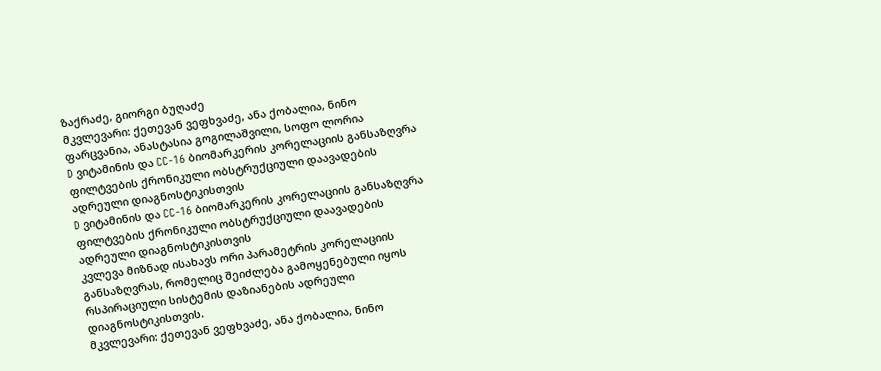ზაქრაძე, გიორგი ბუღაძე
მკვლევარი: ქეთევან ვეფხვაძე, ანა ქობალია, ნინო ფარცვანია, ანასტასია გოგილაშვილი, სოფო ლორია
D ვიტამინის და CC-16 ბიომარკერის კორელაციის განსაზღვრა ფილტვების ქრონიკული ობსტრუქციული დაავადების ადრეული დიაგნოსტიკისთვის
D ვიტამინის და CC-16 ბიომარკერის კორელაციის განსაზღვრა ფილტვების ქრონიკული ობსტრუქციული დაავადების ადრეული დიაგნოსტიკისთვის
კვლევა მიზნად ისახავს ორი პარამეტრის კორელაციის განსაზღვრას, რომელიც შეიძლება გამოყენებული იყოს რსპირაციული სისტემის დაზიანების ადრეული დიაგნოსტიკისთვის.
მკვლევარი: ქეთევან ვეფხვაძე, ანა ქობალია, ნინო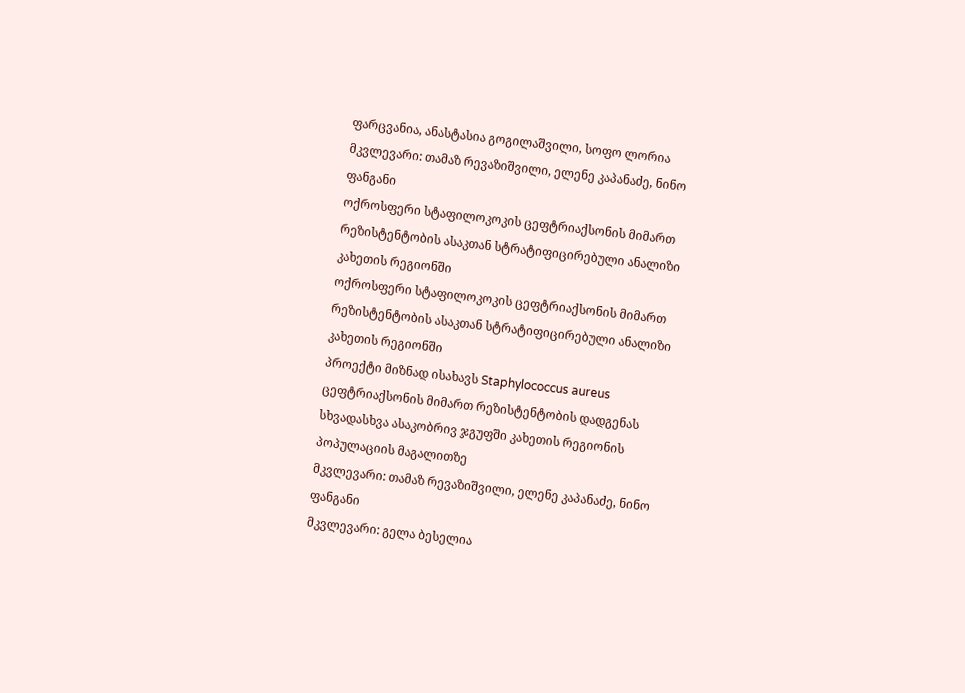ფარცვანია, ანასტასია გოგილაშვილი, სოფო ლორია
მკვლევარი: თამაზ რევაზიშვილი, ელენე კაპანაძე, ნინო ფანგანი
ოქროსფერი სტაფილოკოკის ცეფტრიაქსონის მიმართ რეზისტენტობის ასაკთან სტრატიფიცირებული ანალიზი კახეთის რეგიონში
ოქროსფერი სტაფილოკოკის ცეფტრიაქსონის მიმართ რეზისტენტობის ასაკთან სტრატიფიცირებული ანალიზი კახეთის რეგიონში
პროექტი მიზნად ისახავს Staphylococcus aureus ცეფტრიაქსონის მიმართ რეზისტენტობის დადგენას სხვადასხვა ასაკობრივ ჯგუფში კახეთის რეგიონის პოპულაციის მაგალითზე
მკვლევარი: თამაზ რევაზიშვილი, ელენე კაპანაძე, ნინო ფანგანი
მკვლევარი: გელა ბესელია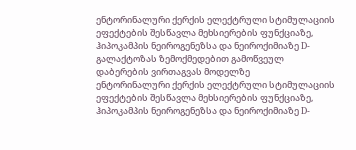ენტორინალური ქერქის ელექტრული სტიმულაციის ეფექტების შესწავლა მეხსიერების ფუნქციაზე, ჰიპოკამპის ნეიროგენეზსა და ნეიროქიმიაზე D-გალაქტოზას ზემოქმედებით გამოწვეულ დაბერების ვირთაგვას მოდელზე
ენტორინალური ქერქის ელექტრული სტიმულაციის ეფექტების შესწავლა მეხსიერების ფუნქციაზე, ჰიპოკამპის ნეიროგენეზსა და ნეიროქიმიაზე D-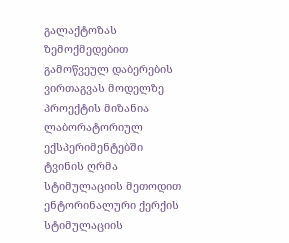გალაქტოზას ზემოქმედებით გამოწვეულ დაბერების ვირთაგვას მოდელზე
პროექტის მიზანია ლაბორატორიულ ექსპერიმენტებში ტვინის ღრმა სტიმულაციის მეთოდით ენტორინალური ქერქის სტიმულაციის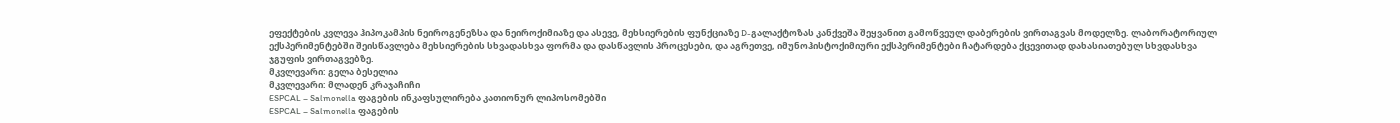ეფექტების კვლევა ჰიპოკამპის ნეიროგენეზსა და ნეიროქიმიაზე და ასევე, მეხსიერების ფუნქციაზე D-გალაქტოზას კანქვეშა შეყვანით გამოწვეულ დაბერების ვირთაგვას მოდელზე. ლაბორატორიულ ექსპერიმენტებში შეისწავლება მეხსიერების სხვადასხვა ფორმა და დასწავლის პროცესები, და აგრეთვე, იმუნოჰისტოქიმიური ექსპერიმენტები ჩატარდება ქცევითად დახასიათებულ სხვდასხვა ჯგუფის ვირთაგვებზე.
მკვლევარი: გელა ბესელია
მკვლევარი: მლადენ კრაჯაჩიჩი
ESPCAL – Salmonella ფაგების ინკაფსულირება კათიონურ ლიპოსომებში
ESPCAL – Salmonella ფაგების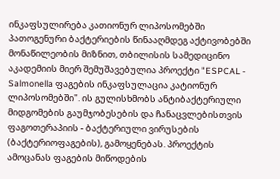ინკაფსულირება კათიონურ ლიპოსომებში
პათოგენური ბაქტერიების წინააღმდეგ აქტივობებში მონაწილეობის მიზნით, თბილისის სამედიცინო აკადემიის მიერ შემუშავებულია პროექტი "ESPCAL - Salmonella ფაგების ინკაფსულაცია კატიონურ ლიპოსომებში". ის გულისხმობს ანტიბაქტერიული მიდგომების გაუმჯობესების და ჩანაცვლებისთვის ფაგოთერაპიის - ბაქტერიული ვირუსების (ბაქტერიოფაგების), გამოყენებას. პროექტის ამოცანას ფაგების მიწოდების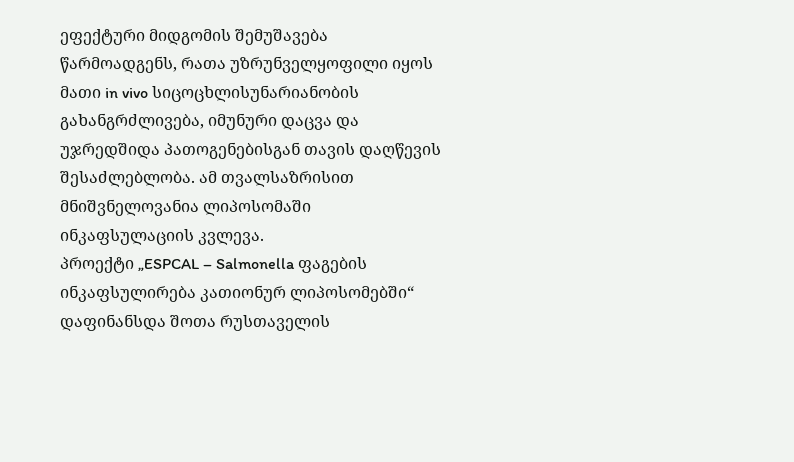ეფექტური მიდგომის შემუშავება წარმოადგენს, რათა უზრუნველყოფილი იყოს მათი in vivo სიცოცხლისუნარიანობის გახანგრძლივება, იმუნური დაცვა და უჯრედშიდა პათოგენებისგან თავის დაღწევის შესაძლებლობა. ამ თვალსაზრისით მნიშვნელოვანია ლიპოსომაში ინკაფსულაციის კვლევა.
პროექტი „ESPCAL – Salmonella ფაგების ინკაფსულირება კათიონურ ლიპოსომებში“ დაფინანსდა შოთა რუსთაველის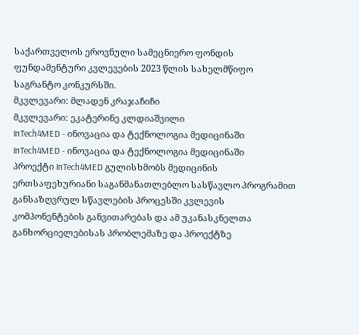საქართველოს ეროვნული სამეცნიერო ფონდის ფუნდამენტური კვლევების 2023 წლის სახელმწიფო საგრანტო კონკურსში.
მკვლევარი: მლადენ კრაჯაჩიჩი
მკვლევარი: ეკატერინე კლდიაშვილი
InTech4MED - ინოვაცია და ტექნოლოგია მედიცინაში
InTech4MED - ინოვაცია და ტექნოლოგია მედიცინაში
პროექტი InTech4MED გულისხმობს მედიცინის ერთსაფეხურიანი საგანმანათლებლო სასწავლო პროგრამით განსაზღვრულ სწავლების პროცესში კვლევის კომპონენტების განვითარებას და ამ უკანასკნელთა განხორციელებისას პრობლემაზე და პროექტზე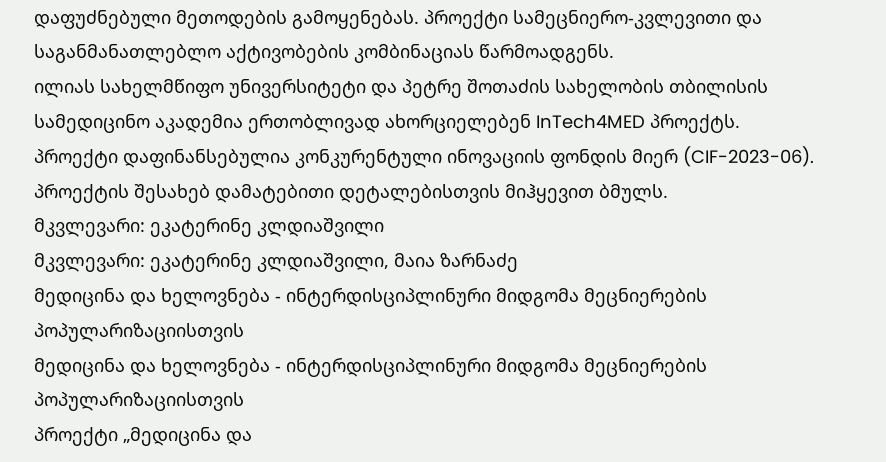დაფუძნებული მეთოდების გამოყენებას. პროექტი სამეცნიერო-კვლევითი და საგანმანათლებლო აქტივობების კომბინაციას წარმოადგენს.
ილიას სახელმწიფო უნივერსიტეტი და პეტრე შოთაძის სახელობის თბილისის სამედიცინო აკადემია ერთობლივად ახორციელებენ InTech4MED პროექტს. პროექტი დაფინანსებულია კონკურენტული ინოვაციის ფონდის მიერ (CIF-2023-06).
პროექტის შესახებ დამატებითი დეტალებისთვის მიჰყევით ბმულს.
მკვლევარი: ეკატერინე კლდიაშვილი
მკვლევარი: ეკატერინე კლდიაშვილი, მაია ზარნაძე
მედიცინა და ხელოვნება - ინტერდისციპლინური მიდგომა მეცნიერების პოპულარიზაციისთვის
მედიცინა და ხელოვნება - ინტერდისციპლინური მიდგომა მეცნიერების პოპულარიზაციისთვის
პროექტი „მედიცინა და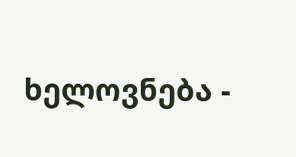ხელოვნება -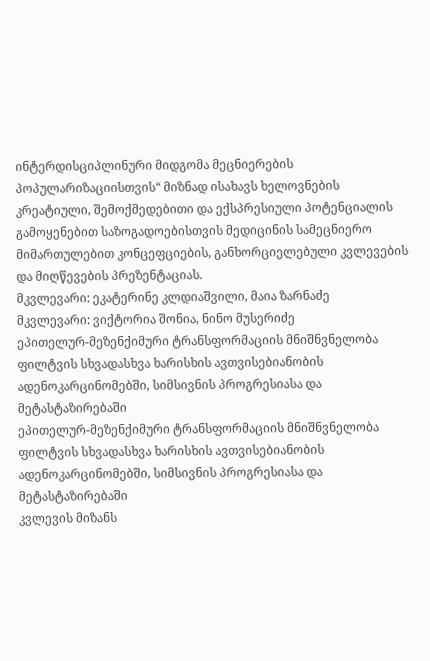ინტერდისციპლინური მიდგომა მეცნიერების პოპულარიზაციისთვის“ მიზნად ისახავს ხელოვნების კრეატიული, შემოქმედებითი და ექსპრესიული პოტენციალის გამოყენებით საზოგადოებისთვის მედიცინის სამეცნიერო მიმართულებით კონცეფციების, განხორციელებული კვლევების და მიღწევების პრეზენტაციას.
მკვლევარი: ეკატერინე კლდიაშვილი, მაია ზარნაძე
მკვლევარი: ვიქტორია შონია, ნინო მუსერიძე
ეპითელურ-მეზენქიმური ტრანსფორმაციის მნიშნვნელობა ფილტვის სხვადასხვა ხარისხის ავთვისებიანობის ადენოკარცინომებში, სიმსივნის პროგრესიასა და მეტასტაზირებაში
ეპითელურ-მეზენქიმური ტრანსფორმაციის მნიშნვნელობა ფილტვის სხვადასხვა ხარისხის ავთვისებიანობის ადენოკარცინომებში, სიმსივნის პროგრესიასა და მეტასტაზირებაში
კვლევის მიზანს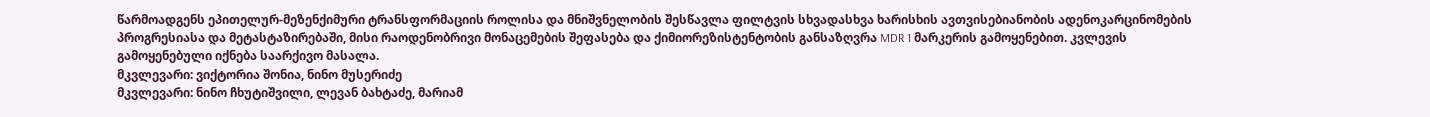წარმოადგენს ეპითელურ-მეზენქიმური ტრანსფორმაციის როლისა და მნიშვნელობის შესწავლა ფილტვის სხვადასხვა ხარისხის ავთვისებიანობის ადენოკარცინომების პროგრესიასა და მეტასტაზირებაში, მისი რაოდენობრივი მონაცემების შეფასება და ქიმიორეზისტენტობის განსაზღვრა MDR 1 მარკერის გამოყენებით. კვლევის გამოყენებული იქნება საარქივო მასალა.
მკვლევარი: ვიქტორია შონია, ნინო მუსერიძე
მკვლევარი: ნინო ჩხუტიშვილი, ლევან ბახტაძე, მარიამ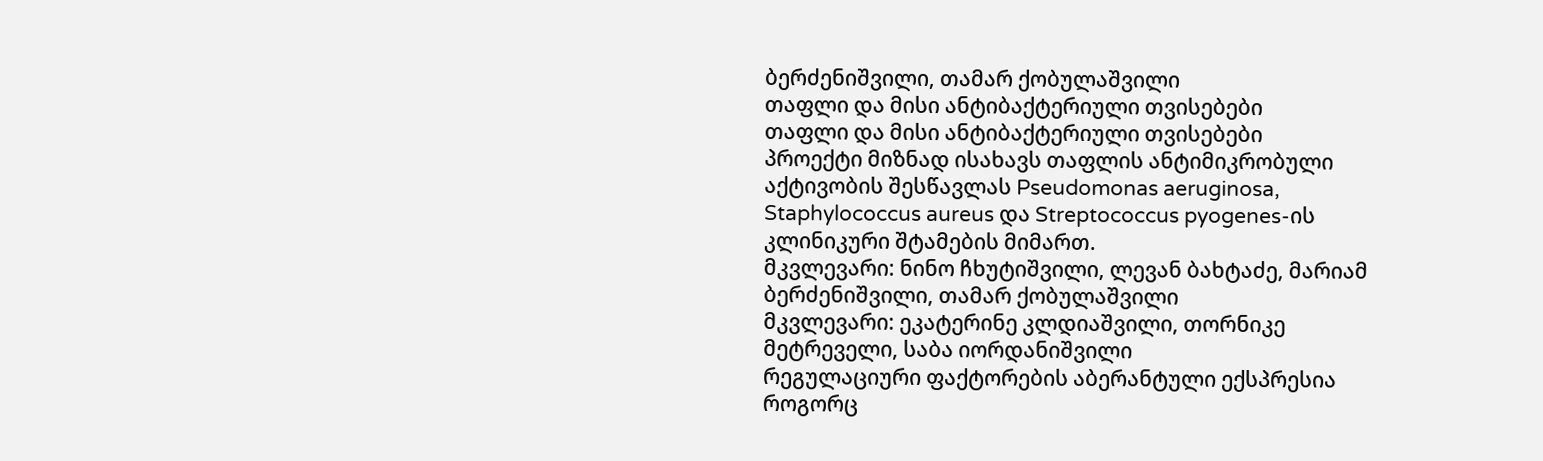ბერძენიშვილი, თამარ ქობულაშვილი
თაფლი და მისი ანტიბაქტერიული თვისებები
თაფლი და მისი ანტიბაქტერიული თვისებები
პროექტი მიზნად ისახავს თაფლის ანტიმიკრობული აქტივობის შესწავლას Pseudomonas aeruginosa, Staphylococcus aureus და Streptococcus pyogenes-ის კლინიკური შტამების მიმართ.
მკვლევარი: ნინო ჩხუტიშვილი, ლევან ბახტაძე, მარიამ ბერძენიშვილი, თამარ ქობულაშვილი
მკვლევარი: ეკატერინე კლდიაშვილი, თორნიკე მეტრეველი, საბა იორდანიშვილი
რეგულაციური ფაქტორების აბერანტული ექსპრესია როგორც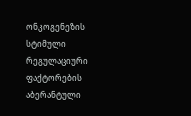ონკოგენეზის სტიმული
რეგულაციური ფაქტორების აბერანტული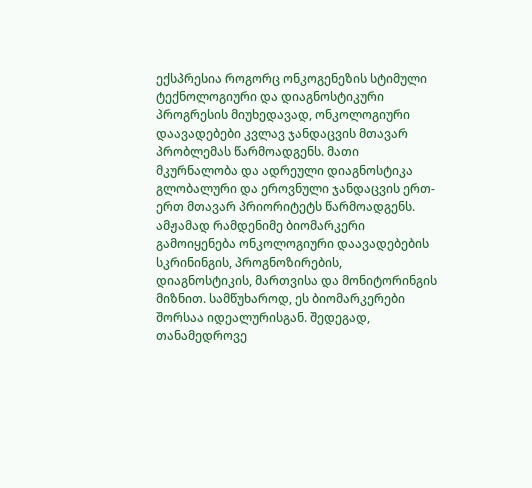ექსპრესია როგორც ონკოგენეზის სტიმული
ტექნოლოგიური და დიაგნოსტიკური პროგრესის მიუხედავად, ონკოლოგიური დაავადებები კვლავ ჯანდაცვის მთავარ პრობლემას წარმოადგენს. მათი მკურნალობა და ადრეული დიაგნოსტიკა გლობალური და ეროვნული ჯანდაცვის ერთ-ერთ მთავარ პრიორიტეტს წარმოადგენს. ამჟამად რამდენიმე ბიომარკერი გამოიყენება ონკოლოგიური დაავადებების სკრინინგის, პროგნოზირების, დიაგნოსტიკის, მართვისა და მონიტორინგის მიზნით. სამწუხაროდ, ეს ბიომარკერები შორსაა იდეალურისგან. შედეგად, თანამედროვე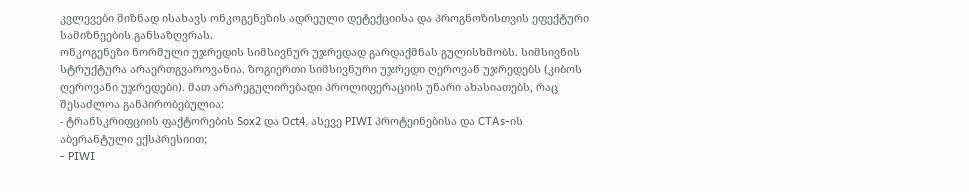კვლევები მიზნად ისახავს ონკოგენეზის ადრეული დეტექციისა და პროგნოზისთვის ეფექტური სამიზნეების განსაზღვრას.
ონკოგენეზი ნორმული უჯრედის სიმსივნურ უჯრედად გარდაქმნას გულისხმობს. სიმსივნის სტრუქტურა არაერთგვაროვანია. ზოგიერთი სიმსივნური უჯრედი ღეროვან უჯრედებს (კიბოს ღეროვანი უჯრედები). მათ არარეგულირებადი პროლიფერაციის უნარი ახასიათებს, რაც შესაძლოა განპირობებულია:
- ტრანსკრიფციის ფაქტორების Sox2 და Oct4, ასევე PIWI პროტეინებისა და CTAs-ის აბერანტული ექსპრესიით;
- PIWI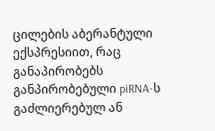ცილების აბერანტული ექსპრესიით, რაც განაპირობებს განპირობებული piRNA-ს გაძლიერებულ ან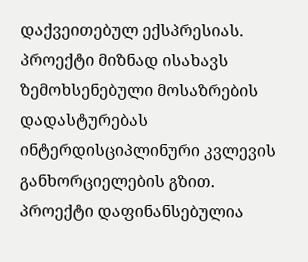დაქვეითებულ ექსპრესიას.
პროექტი მიზნად ისახავს ზემოხსენებული მოსაზრების დადასტურებას ინტერდისციპლინური კვლევის განხორციელების გზით.
პროექტი დაფინანსებულია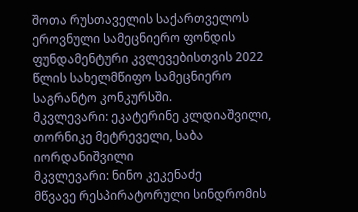შოთა რუსთაველის საქართველოს ეროვნული სამეცნიერო ფონდის ფუნდამენტური კვლევებისთვის 2022 წლის სახელმწიფო სამეცნიერო საგრანტო კონკურსში.
მკვლევარი: ეკატერინე კლდიაშვილი, თორნიკე მეტრეველი, საბა იორდანიშვილი
მკვლევარი: ნინო კეკენაძე
მწვავე რესპირატორული სინდრომის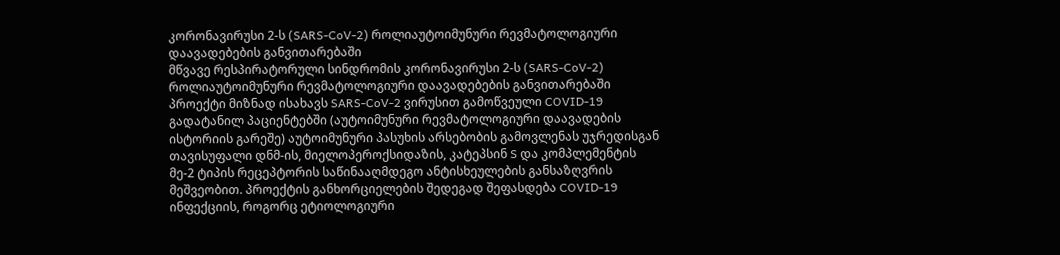კორონავირუსი 2-ს (SARS-CoV-2) როლიაუტოიმუნური რევმატოლოგიური დაავადებების განვითარებაში
მწვავე რესპირატორული სინდრომის კორონავირუსი 2-ს (SARS-CoV-2) როლიაუტოიმუნური რევმატოლოგიური დაავადებების განვითარებაში
პროექტი მიზნად ისახავს SARS-CoV-2 ვირუსით გამოწვეული COVID-19 გადატანილ პაციენტებში (აუტოიმუნური რევმატოლოგიური დაავადების ისტორიის გარეშე) აუტოიმუნური პასუხის არსებობის გამოვლენას უჯრედისგან თავისუფალი დნმ-ის, მიელოპეროქსიდაზის, კატეპსინ S და კომპლემენტის მე-2 ტიპის რეცეპტორის საწინააღმდეგო ანტისხეულების განსაზღვრის მეშვეობით. პროექტის განხორციელების შედეგად შეფასდება COVID-19 ინფექციის, როგორც ეტიოლოგიური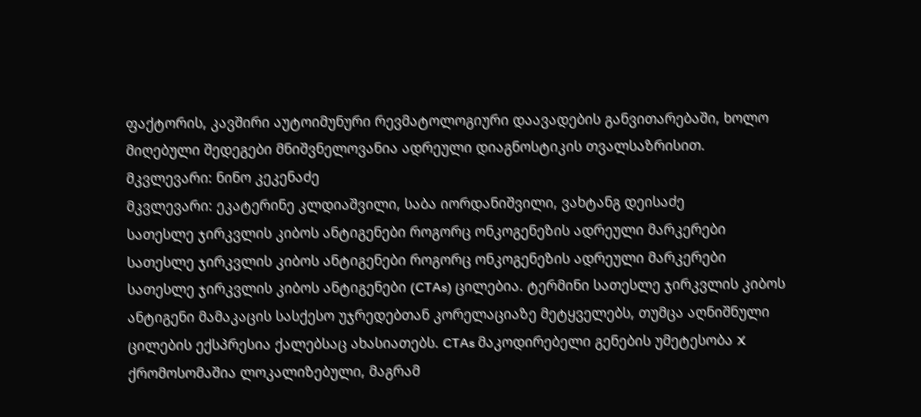ფაქტორის, კავშირი აუტოიმუნური რევმატოლოგიური დაავადების განვითარებაში, ხოლო მიღებული შედეგები მნიშვნელოვანია ადრეული დიაგნოსტიკის თვალსაზრისით.
მკვლევარი: ნინო კეკენაძე
მკვლევარი: ეკატერინე კლდიაშვილი, საბა იორდანიშვილი, ვახტანგ დეისაძე
სათესლე ჯირკვლის კიბოს ანტიგენები როგორც ონკოგენეზის ადრეული მარკერები
სათესლე ჯირკვლის კიბოს ანტიგენები როგორც ონკოგენეზის ადრეული მარკერები
სათესლე ჯირკვლის კიბოს ანტიგენები (CTAs) ცილებია. ტერმინი სათესლე ჯირკვლის კიბოს ანტიგენი მამაკაცის სასქესო უჯრედებთან კორელაციაზე მეტყველებს, თუმცა აღნიშნული ცილების ექსპრესია ქალებსაც ახასიათებს. CTAs მაკოდირებელი გენების უმეტესობა X ქრომოსომაშია ლოკალიზებული, მაგრამ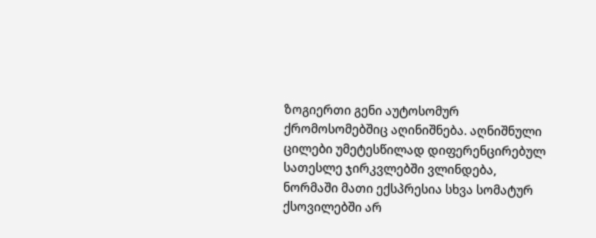ზოგიერთი გენი აუტოსომურ ქრომოსომებშიც აღინიშნება. აღნიშნული ცილები უმეტესწილად დიფერენცირებულ სათესლე ჯირკვლებში ვლინდება, ნორმაში მათი ექსპრესია სხვა სომატურ ქსოვილებში არ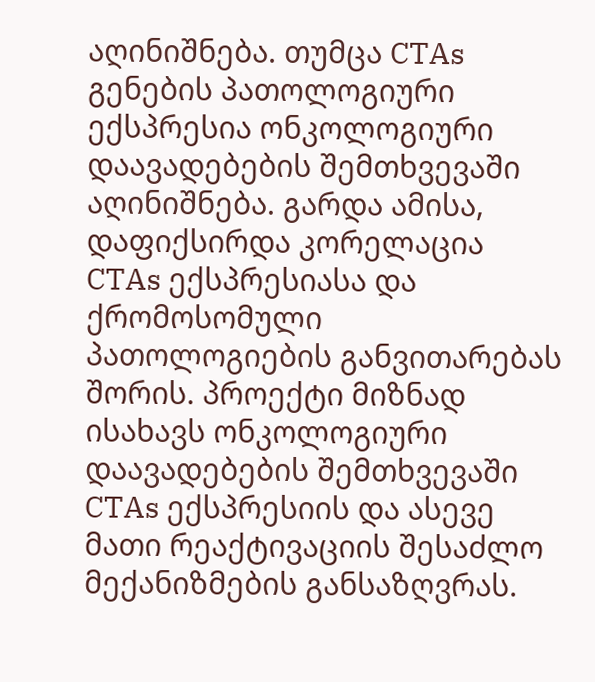აღინიშნება. თუმცა CTAs გენების პათოლოგიური ექსპრესია ონკოლოგიური დაავადებების შემთხვევაში აღინიშნება. გარდა ამისა, დაფიქსირდა კორელაცია CTAs ექსპრესიასა და ქრომოსომული პათოლოგიების განვითარებას შორის. პროექტი მიზნად ისახავს ონკოლოგიური დაავადებების შემთხვევაში CTAs ექსპრესიის და ასევე მათი რეაქტივაციის შესაძლო მექანიზმების განსაზღვრას.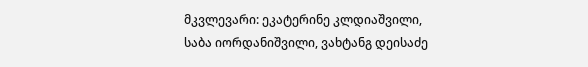მკვლევარი: ეკატერინე კლდიაშვილი, საბა იორდანიშვილი, ვახტანგ დეისაძე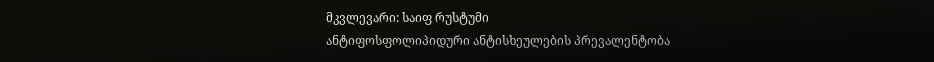მკვლევარი: საიფ რუსტუმი
ანტიფოსფოლიპიდური ანტისხეულების პრევალენტობა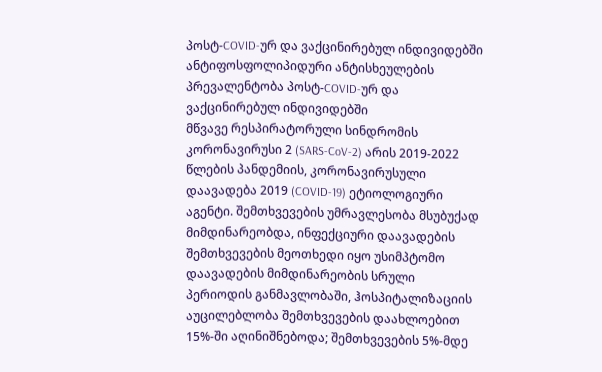პოსტ-COVID-ურ და ვაქცინირებულ ინდივიდებში
ანტიფოსფოლიპიდური ანტისხეულების პრევალენტობა პოსტ-COVID-ურ და ვაქცინირებულ ინდივიდებში
მწვავე რესპირატორული სინდრომის კორონავირუსი 2 (SARS-CoV-2) არის 2019-2022 წლების პანდემიის, კორონავირუსული დაავადება 2019 (COVID-19) ეტიოლოგიური აგენტი. შემთხვევების უმრავლესობა მსუბუქად მიმდინარეობდა, ინფექციური დაავადების შემთხვევების მეოთხედი იყო უსიმპტომო დაავადების მიმდინარეობის სრული პერიოდის განმავლობაში, ჰოსპიტალიზაციის აუცილებლობა შემთხვევების დაახლოებით 15%-ში აღინიშნებოდა; შემთხვევების 5%-მდე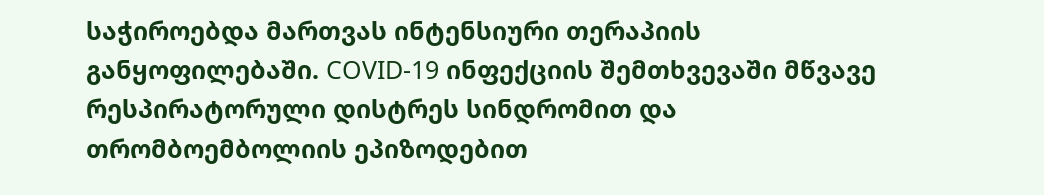საჭიროებდა მართვას ინტენსიური თერაპიის განყოფილებაში. COVID-19 ინფექციის შემთხვევაში მწვავე რესპირატორული დისტრეს სინდრომით და თრომბოემბოლიის ეპიზოდებით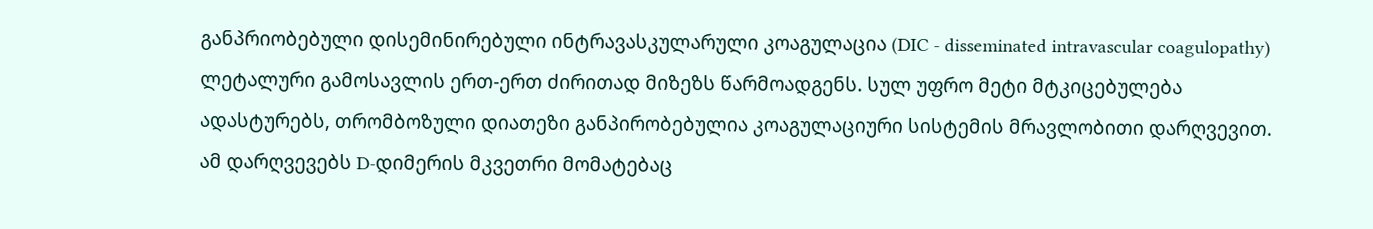განპრიობებული დისემინირებული ინტრავასკულარული კოაგულაცია (DIC - disseminated intravascular coagulopathy) ლეტალური გამოსავლის ერთ-ერთ ძირითად მიზეზს წარმოადგენს. სულ უფრო მეტი მტკიცებულება ადასტურებს, თრომბოზული დიათეზი განპირობებულია კოაგულაციური სისტემის მრავლობითი დარღვევით. ამ დარღვევებს D-დიმერის მკვეთრი მომატებაც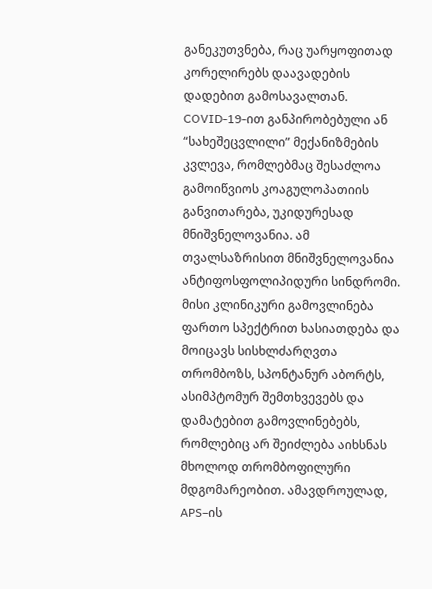განეკუთვნება, რაც უარყოფითად კორელირებს დაავადების დადებით გამოსავალთან. COVID-19-ით განპირობებული ან “სახეშეცვლილი” მექანიზმების კვლევა, რომლებმაც შესაძლოა გამოიწვიოს კოაგულოპათიის განვითარება, უკიდურესად მნიშვნელოვანია. ამ თვალსაზრისით მნიშვნელოვანია ანტიფოსფოლიპიდური სინდრომი. მისი კლინიკური გამოვლინება ფართო სპექტრით ხასიათდება და მოიცავს სისხლძარღვთა თრომბოზს, სპონტანურ აბორტს, ასიმპტომურ შემთხვევებს და დამატებით გამოვლინებებს, რომლებიც არ შეიძლება აიხსნას მხოლოდ თრომბოფილური მდგომარეობით. ამავდროულად, APS–ის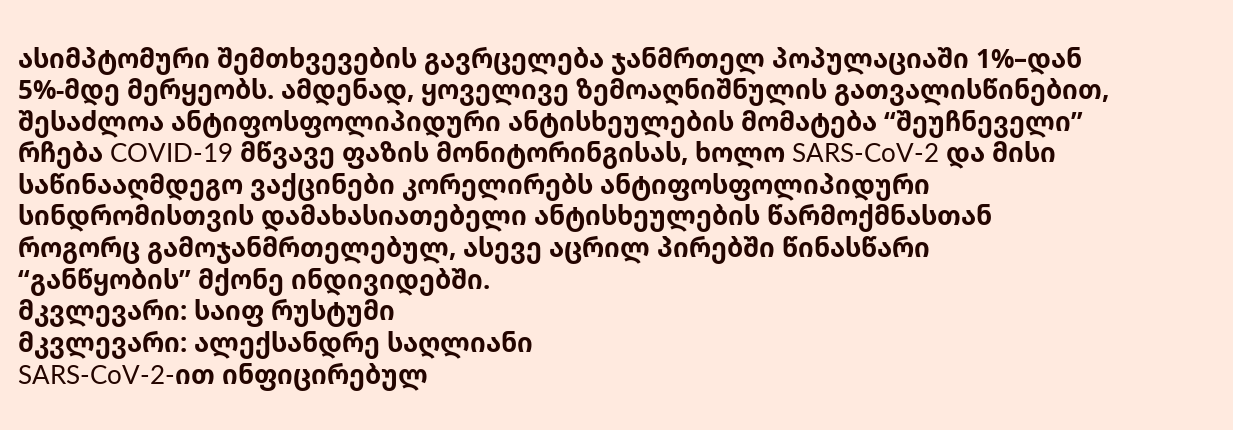ასიმპტომური შემთხვევების გავრცელება ჯანმრთელ პოპულაციაში 1%–დან 5%-მდე მერყეობს. ამდენად, ყოველივე ზემოაღნიშნულის გათვალისწინებით, შესაძლოა ანტიფოსფოლიპიდური ანტისხეულების მომატება “შეუჩნეველი” რჩება COVID-19 მწვავე ფაზის მონიტორინგისას, ხოლო SARS-CoV-2 და მისი საწინააღმდეგო ვაქცინები კორელირებს ანტიფოსფოლიპიდური სინდრომისთვის დამახასიათებელი ანტისხეულების წარმოქმნასთან როგორც გამოჯანმრთელებულ, ასევე აცრილ პირებში წინასწარი “განწყობის” მქონე ინდივიდებში.
მკვლევარი: საიფ რუსტუმი
მკვლევარი: ალექსანდრე საღლიანი
SARS-CoV-2-ით ინფიცირებულ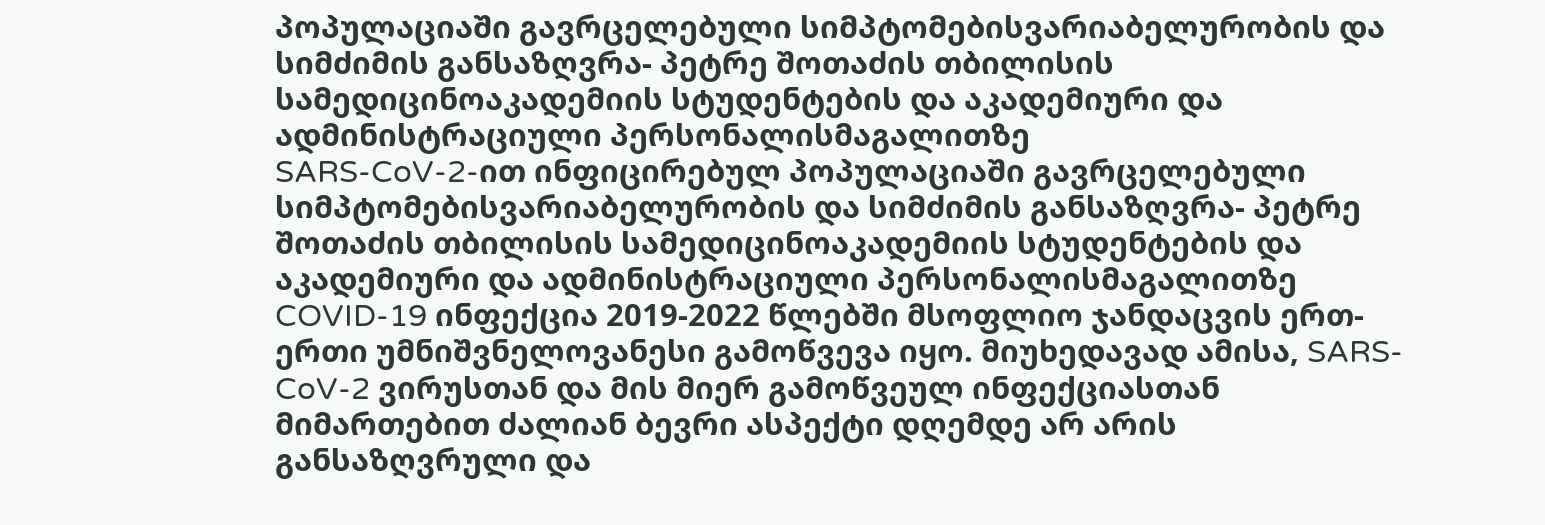პოპულაციაში გავრცელებული სიმპტომებისვარიაბელურობის და სიმძიმის განსაზღვრა- პეტრე შოთაძის თბილისის სამედიცინოაკადემიის სტუდენტების და აკადემიური და ადმინისტრაციული პერსონალისმაგალითზე
SARS-CoV-2-ით ინფიცირებულ პოპულაციაში გავრცელებული სიმპტომებისვარიაბელურობის და სიმძიმის განსაზღვრა- პეტრე შოთაძის თბილისის სამედიცინოაკადემიის სტუდენტების და აკადემიური და ადმინისტრაციული პერსონალისმაგალითზე
COVID-19 ინფექცია 2019-2022 წლებში მსოფლიო ჯანდაცვის ერთ-ერთი უმნიშვნელოვანესი გამოწვევა იყო. მიუხედავად ამისა, SARS-CoV-2 ვირუსთან და მის მიერ გამოწვეულ ინფექციასთან მიმართებით ძალიან ბევრი ასპექტი დღემდე არ არის განსაზღვრული და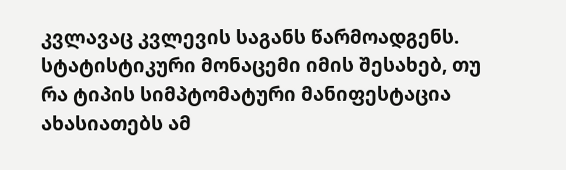კვლავაც კვლევის საგანს წარმოადგენს. სტატისტიკური მონაცემი იმის შესახებ, თუ რა ტიპის სიმპტომატური მანიფესტაცია ახასიათებს ამ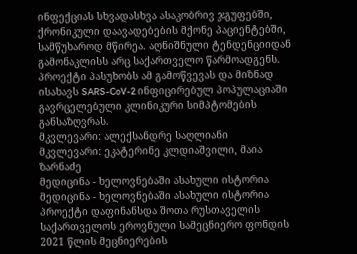ინფექციას სხვადასხვა ასაკობრივ ჯგუფებში, ქრონიკული დაავადებების მქონე პაციენტებში, სამწუხაროდ მწირეა. აღნიშნული ტენდენციიდან გამონაკლისს არც საქართველო წარმოადგენს. პროექტი პასუხობს ამ გამოწვევას და მიზნად ისახავს SARS-CoV-2 ინფიცირებულ პოპულაციაში გავრცელებული კლინიკური სიმპტომების განსაზღვრას.
მკვლევარი: ალექსანდრე საღლიანი
მკვლევარი: ეკატერინე კლდიაშვილი, მაია ზარნაძე
მედიცინა - ხელოვნებაში ასახული ისტორია
მედიცინა - ხელოვნებაში ასახული ისტორია
პროექტი დაფინანსდა შოთა რუსთაველის საქართველოს ეროვნული სამეცნიერო ფონდის 2021 წლის მეცნიერების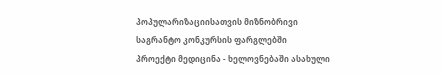პოპულარიზაციისათვის მიზნობრივი საგრანტო კონკურსის ფარგლებში
პროექტი მედიცინა - ხელოვნებაში ასახული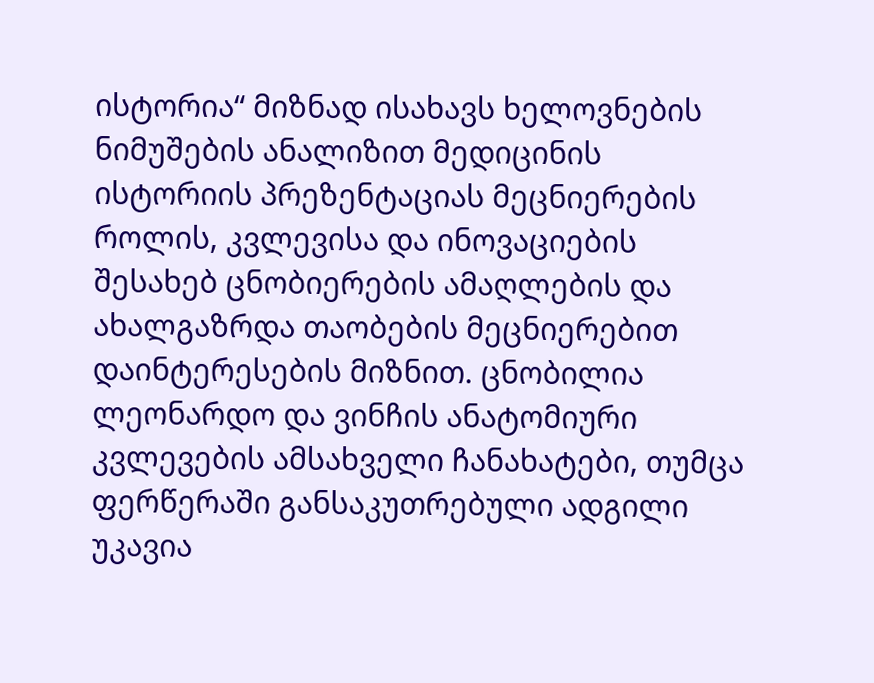ისტორია“ მიზნად ისახავს ხელოვნების ნიმუშების ანალიზით მედიცინის ისტორიის პრეზენტაციას მეცნიერების როლის, კვლევისა და ინოვაციების შესახებ ცნობიერების ამაღლების და ახალგაზრდა თაობების მეცნიერებით დაინტერესების მიზნით. ცნობილია ლეონარდო და ვინჩის ანატომიური კვლევების ამსახველი ჩანახატები, თუმცა ფერწერაში განსაკუთრებული ადგილი უკავია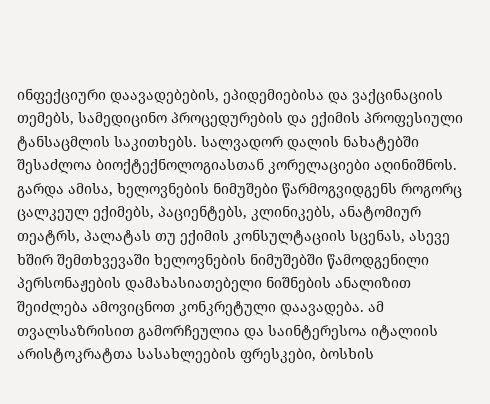ინფექციური დაავადებების, ეპიდემიებისა და ვაქცინაციის თემებს, სამედიცინო პროცედურების და ექიმის პროფესიული ტანსაცმლის საკითხებს. სალვადორ დალის ნახატებში შესაძლოა ბიოქტექნოლოგიასთან კორელაციები აღინიშნოს. გარდა ამისა, ხელოვნების ნიმუშები წარმოგვიდგენს როგორც ცალკეულ ექიმებს, პაციენტებს, კლინიკებს, ანატომიურ თეატრს, პალატას თუ ექიმის კონსულტაციის სცენას, ასევე ხშირ შემთხვევაში ხელოვნების ნიმუშებში წამოდგენილი პერსონაჟების დამახასიათებელი ნიშნების ანალიზით შეიძლება ამოვიცნოთ კონკრეტული დაავადება. ამ თვალსაზრისით გამორჩეულია და საინტერესოა იტალიის არისტოკრატთა სასახლეების ფრესკები, ბოსხის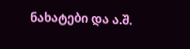ნახატები და ა.შ.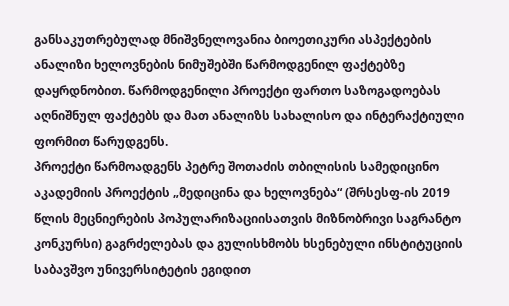განსაკუთრებულად მნიშვნელოვანია ბიოეთიკური ასპექტების ანალიზი ხელოვნების ნიმუშებში წარმოდგენილ ფაქტებზე დაყრდნობით. წარმოდგენილი პროექტი ფართო საზოგადოებას აღნიშნულ ფაქტებს და მათ ანალიზს სახალისო და ინტერაქტიული ფორმით წარუდგენს.
პროექტი წარმოადგენს პეტრე შოთაძის თბილისის სამედიცინო აკადემიის პროექტის „მედიცინა და ხელოვნება“ (შრსესფ-ის 2019 წლის მეცნიერების პოპულარიზაციისათვის მიზნობრივი საგრანტო კონკურსი) გაგრძელებას და გულისხმობს ხსენებული ინსტიტუციის საბავშვო უნივერსიტეტის ეგიდით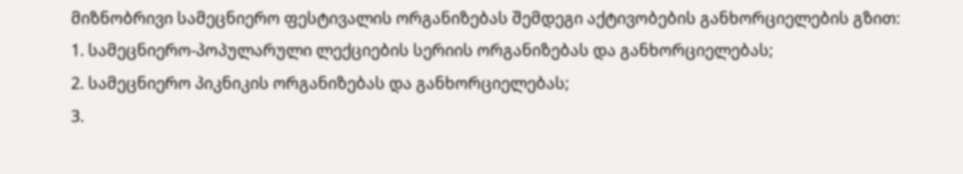მიზნობრივი სამეცნიერო ფესტივალის ორგანიზებას შემდეგი აქტივობების განხორციელების გზით:
1. სამეცნიერო-პოპულარული ლექციების სერიის ორგანიზებას და განხორციელებას;
2. სამეცნიერო პიკნიკის ორგანიზებას და განხორციელებას;
3.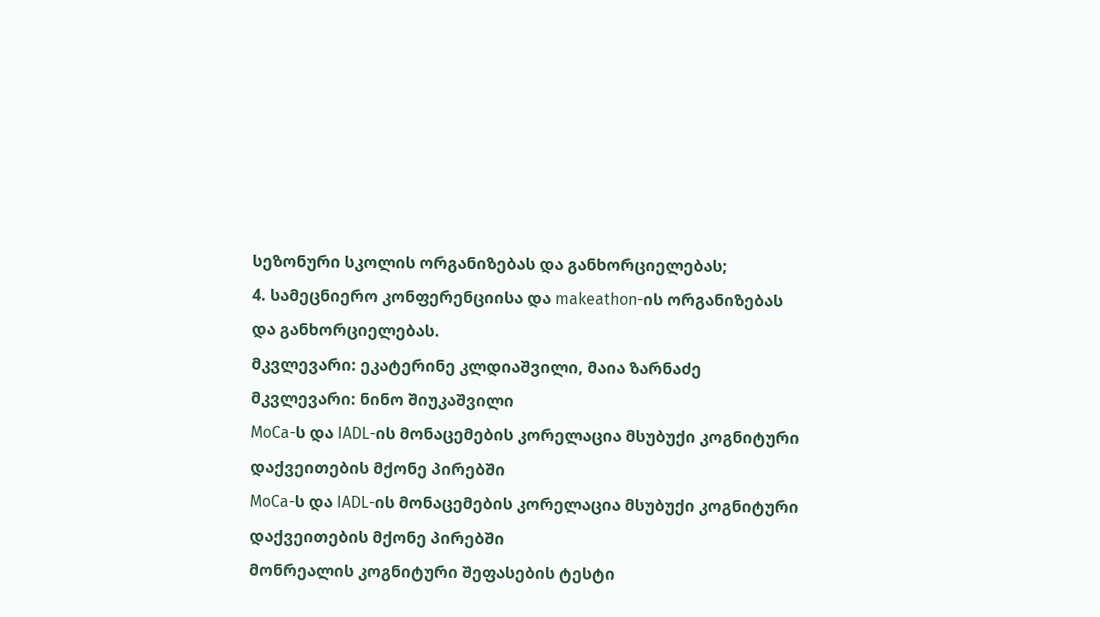სეზონური სკოლის ორგანიზებას და განხორციელებას;
4. სამეცნიერო კონფერენციისა და makeathon-ის ორგანიზებას და განხორციელებას.
მკვლევარი: ეკატერინე კლდიაშვილი, მაია ზარნაძე
მკვლევარი: ნინო შიუკაშვილი
MoCa-ს და IADL-ის მონაცემების კორელაცია მსუბუქი კოგნიტური დაქვეითების მქონე პირებში
MoCa-ს და IADL-ის მონაცემების კორელაცია მსუბუქი კოგნიტური დაქვეითების მქონე პირებში
მონრეალის კოგნიტური შეფასების ტესტი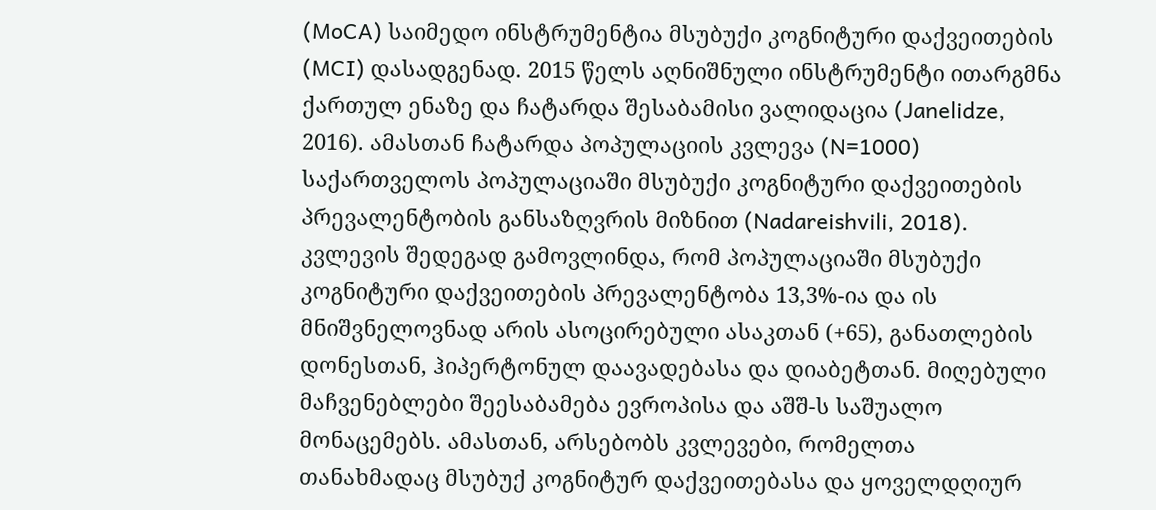(MoCA) საიმედო ინსტრუმენტია მსუბუქი კოგნიტური დაქვეითების (MCI) დასადგენად. 2015 წელს აღნიშნული ინსტრუმენტი ითარგმნა ქართულ ენაზე და ჩატარდა შესაბამისი ვალიდაცია (Janelidze, 2016). ამასთან ჩატარდა პოპულაციის კვლევა (N=1000) საქართველოს პოპულაციაში მსუბუქი კოგნიტური დაქვეითების პრევალენტობის განსაზღვრის მიზნით (Nadareishvili, 2018). კვლევის შედეგად გამოვლინდა, რომ პოპულაციაში მსუბუქი კოგნიტური დაქვეითების პრევალენტობა 13,3%-ია და ის მნიშვნელოვნად არის ასოცირებული ასაკთან (+65), განათლების დონესთან, ჰიპერტონულ დაავადებასა და დიაბეტთან. მიღებული მაჩვენებლები შეესაბამება ევროპისა და აშშ-ს საშუალო მონაცემებს. ამასთან, არსებობს კვლევები, რომელთა თანახმადაც მსუბუქ კოგნიტურ დაქვეითებასა და ყოველდღიურ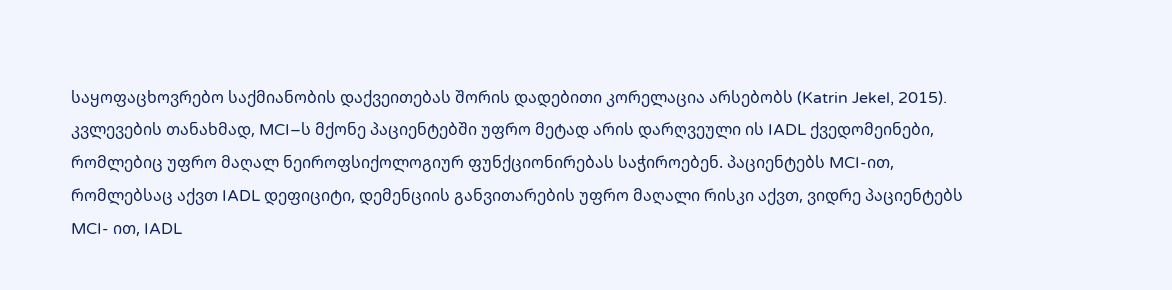საყოფაცხოვრებო საქმიანობის დაქვეითებას შორის დადებითი კორელაცია არსებობს (Katrin Jekel, 2015). კვლევების თანახმად, MCI–ს მქონე პაციენტებში უფრო მეტად არის დარღვეული ის IADL ქვედომეინები, რომლებიც უფრო მაღალ ნეიროფსიქოლოგიურ ფუნქციონირებას საჭიროებენ. პაციენტებს MCI-ით, რომლებსაც აქვთ IADL დეფიციტი, დემენციის განვითარების უფრო მაღალი რისკი აქვთ, ვიდრე პაციენტებს MCI- ით, IADL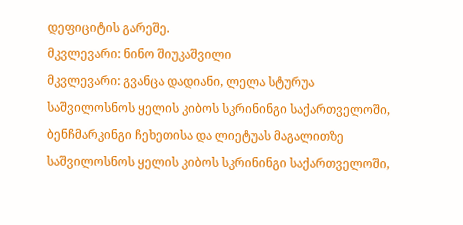დეფიციტის გარეშე.
მკვლევარი: ნინო შიუკაშვილი
მკვლევარი: გვანცა დადიანი, ლელა სტურუა
საშვილოსნოს ყელის კიბოს სკრინინგი საქართველოში, ბენჩმარკინგი ჩეხეთისა და ლიეტუას მაგალითზე
საშვილოსნოს ყელის კიბოს სკრინინგი საქართველოში,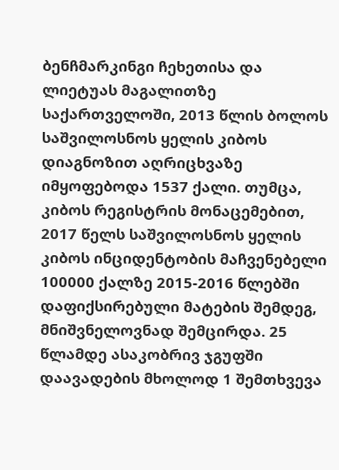ბენჩმარკინგი ჩეხეთისა და ლიეტუას მაგალითზე
საქართველოში, 2013 წლის ბოლოს საშვილოსნოს ყელის კიბოს დიაგნოზით აღრიცხვაზე იმყოფებოდა 1537 ქალი. თუმცა, კიბოს რეგისტრის მონაცემებით, 2017 წელს საშვილოსნოს ყელის კიბოს ინციდენტობის მაჩვენებელი 100000 ქალზე 2015-2016 წლებში დაფიქსირებული მატების შემდეგ, მნიშვნელოვნად შემცირდა. 25 წლამდე ასაკობრივ ჯგუფში დაავადების მხოლოდ 1 შემთხვევა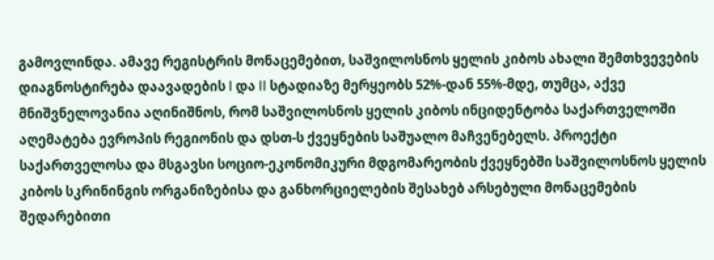გამოვლინდა. ამავე რეგისტრის მონაცემებით, საშვილოსნოს ყელის კიბოს ახალი შემთხვევების დიაგნოსტირება დაავადების I და II სტადიაზე მერყეობს 52%-დან 55%-მდე, თუმცა, აქვე მნიშვნელოვანია აღინიშნოს, რომ საშვილოსნოს ყელის კიბოს ინციდენტობა საქართველოში აღემატება ევროპის რეგიონის და დსთ-ს ქვეყნების საშუალო მაჩვენებელს. პროექტი საქართველოსა და მსგავსი სოციო-ეკონომიკური მდგომარეობის ქვეყნებში საშვილოსნოს ყელის კიბოს სკრინინგის ორგანიზებისა და განხორციელების შესახებ არსებული მონაცემების შედარებითი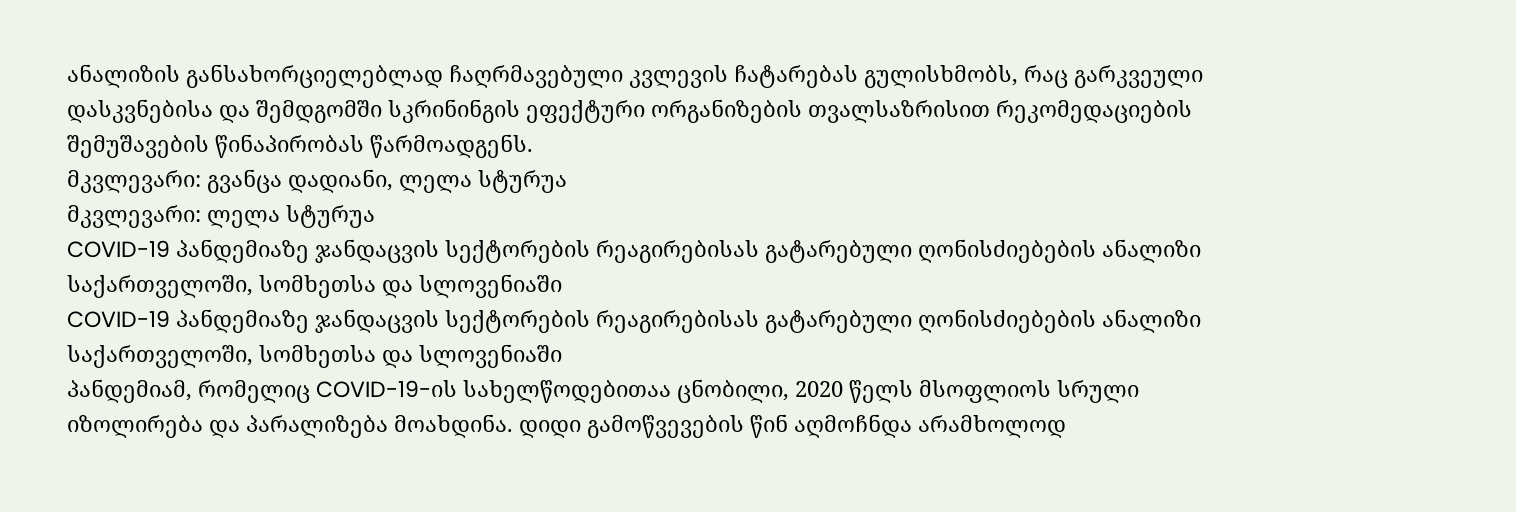ანალიზის განსახორციელებლად ჩაღრმავებული კვლევის ჩატარებას გულისხმობს, რაც გარკვეული დასკვნებისა და შემდგომში სკრინინგის ეფექტური ორგანიზების თვალსაზრისით რეკომედაციების შემუშავების წინაპირობას წარმოადგენს.
მკვლევარი: გვანცა დადიანი, ლელა სტურუა
მკვლევარი: ლელა სტურუა
COVID-19 პანდემიაზე ჯანდაცვის სექტორების რეაგირებისას გატარებული ღონისძიებების ანალიზი საქართველოში, სომხეთსა და სლოვენიაში
COVID-19 პანდემიაზე ჯანდაცვის სექტორების რეაგირებისას გატარებული ღონისძიებების ანალიზი საქართველოში, სომხეთსა და სლოვენიაში
პანდემიამ, რომელიც COVID-19-ის სახელწოდებითაა ცნობილი, 2020 წელს მსოფლიოს სრული იზოლირება და პარალიზება მოახდინა. დიდი გამოწვევების წინ აღმოჩნდა არამხოლოდ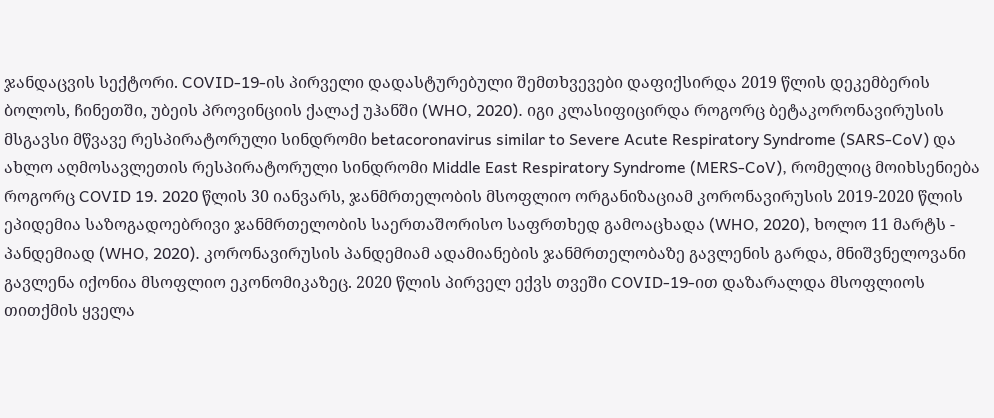ჯანდაცვის სექტორი. COVID-19-ის პირველი დადასტურებული შემთხვევები დაფიქსირდა 2019 წლის დეკემბერის ბოლოს, ჩინეთში, უბეის პროვინციის ქალაქ უჰანში (WHO, 2020). იგი კლასიფიცირდა როგორც ბეტაკორონავირუსის მსგავსი მწვავე რესპირატორული სინდრომი betacoronavirus similar to Severe Acute Respiratory Syndrome (SARS-CoV) და ახლო აღმოსავლეთის რესპირატორული სინდრომი Middle East Respiratory Syndrome (MERS-CoV), რომელიც მოიხსენიება როგორც COVID 19. 2020 წლის 30 იანვარს, ჯანმრთელობის მსოფლიო ორგანიზაციამ კორონავირუსის 2019-2020 წლის ეპიდემია საზოგადოებრივი ჯანმრთელობის საერთაშორისო საფრთხედ გამოაცხადა (WHO, 2020), ხოლო 11 მარტს - პანდემიად (WHO, 2020). კორონავირუსის პანდემიამ ადამიანების ჯანმრთელობაზე გავლენის გარდა, მნიშვნელოვანი გავლენა იქონია მსოფლიო ეკონომიკაზეც. 2020 წლის პირველ ექვს თვეში COVID-19-ით დაზარალდა მსოფლიოს თითქმის ყველა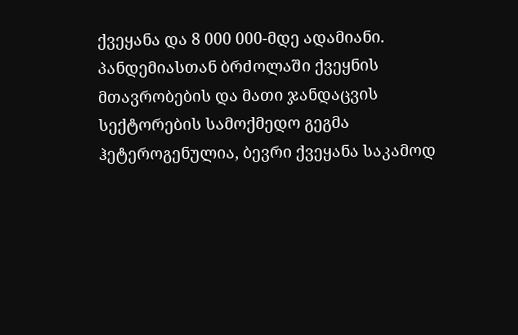ქვეყანა და 8 000 000-მდე ადამიანი. პანდემიასთან ბრძოლაში ქვეყნის მთავრობების და მათი ჯანდაცვის სექტორების სამოქმედო გეგმა ჰეტეროგენულია, ბევრი ქვეყანა საკამოდ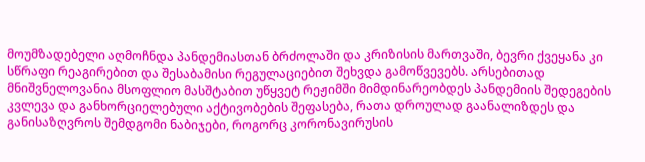მოუმზადებელი აღმოჩნდა პანდემიასთან ბრძოლაში და კრიზისის მართვაში, ბევრი ქვეყანა კი სწრაფი რეაგირებით და შესაბამისი რეგულაციებით შეხვდა გამოწვევებს. არსებითად მნიშვნელოვანია მსოფლიო მასშტაბით უწყვეტ რეჟიმში მიმდინარეობდეს პანდემიის შედეგების კვლევა და განხორციელებული აქტივობების შეფასება, რათა დროულად გაანალიზდეს და განისაზღვროს შემდგომი ნაბიჯები, როგორც კორონავირუსის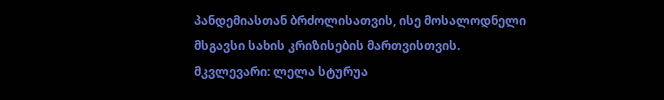პანდემიასთან ბრძოლისათვის, ისე მოსალოდნელი მსგავსი სახის კრიზისების მართვისთვის.
მკვლევარი: ლელა სტურუა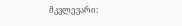მკვლევარი: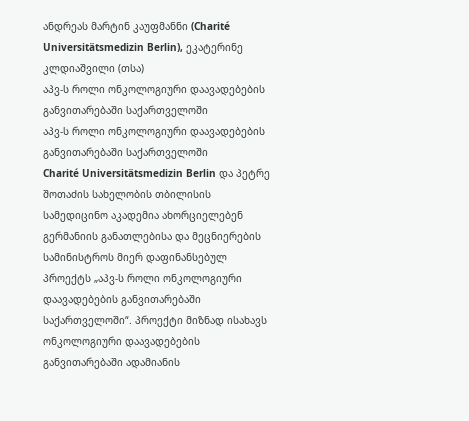ანდრეას მარტინ კაუფმანნი (Charité Universitätsmedizin Berlin), ეკატერინე კლდიაშვილი (თსა)
აპვ-ს როლი ონკოლოგიური დაავადებების განვითარებაში საქართველოში
აპვ-ს როლი ონკოლოგიური დაავადებების განვითარებაში საქართველოში
Charité Universitätsmedizin Berlin და პეტრე შოთაძის სახელობის თბილისის სამედიცინო აკადემია ახორციელებენ გერმანიის განათლებისა და მეცნიერების სამინისტროს მიერ დაფინანსებულ პროექტს „აპვ-ს როლი ონკოლოგიური დაავადებების განვითარებაში საქართველოში“. პროექტი მიზნად ისახავს ონკოლოგიური დაავადებების განვითარებაში ადამიანის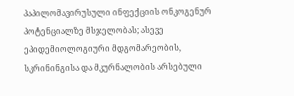პაპილომავირუსული ინფექციის ონკოგენურ პოტენციალზე მსჯელობას; ასევე ეპიდემიოლოგიური მდგომარეობის, სკრინინგისა და მკურნალობის არსებული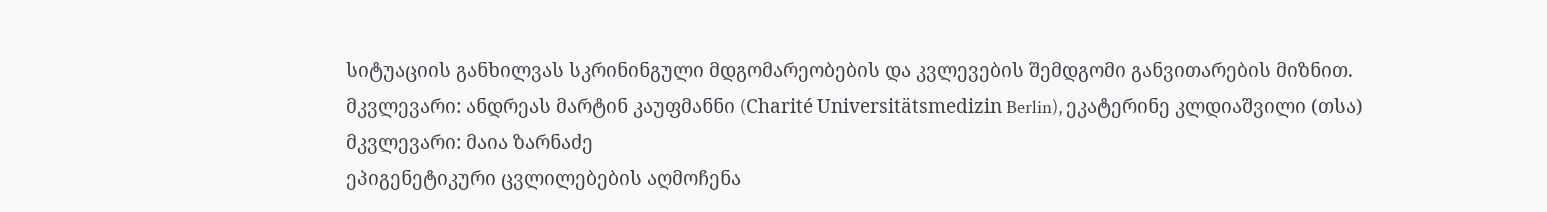სიტუაციის განხილვას სკრინინგული მდგომარეობების და კვლევების შემდგომი განვითარების მიზნით.
მკვლევარი: ანდრეას მარტინ კაუფმანნი (Charité Universitätsmedizin Berlin), ეკატერინე კლდიაშვილი (თსა)
მკვლევარი: მაია ზარნაძე
ეპიგენეტიკური ცვლილებების აღმოჩენა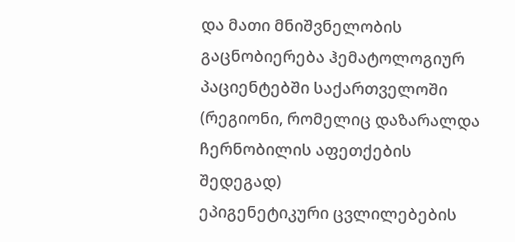და მათი მნიშვნელობის გაცნობიერება ჰემატოლოგიურ პაციენტებში საქართველოში (რეგიონი, რომელიც დაზარალდა ჩერნობილის აფეთქების შედეგად)
ეპიგენეტიკური ცვლილებების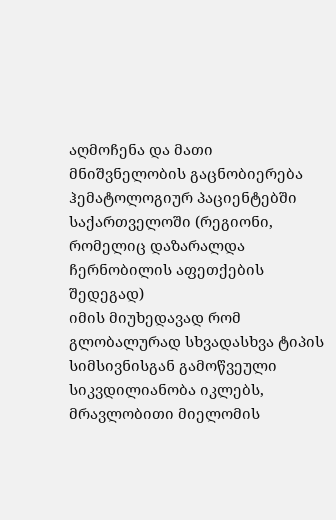აღმოჩენა და მათი მნიშვნელობის გაცნობიერება ჰემატოლოგიურ პაციენტებში საქართველოში (რეგიონი, რომელიც დაზარალდა ჩერნობილის აფეთქების შედეგად)
იმის მიუხედავად რომ გლობალურად სხვადასხვა ტიპის სიმსივნისგან გამოწვეული სიკვდილიანობა იკლებს, მრავლობითი მიელომის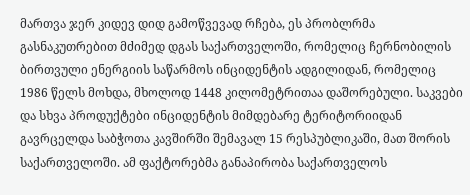მართვა ჯერ კიდევ დიდ გამოწვევად რჩება, ეს პრობლრმა გასნაკუთრებით მძიმედ დგას საქართველოში, რომელიც ჩერნობილის ბირთვული ენერგიის საწარმოს ინციდენტის ადგილიდან, რომელიც 1986 წელს მოხდა, მხოლოდ 1448 კილომეტრითაა დაშორებული. საკვები და სხვა პროდუქტები ინციდენტის მიმდებარე ტერიტორიიდან გავრცელდა საბჭოთა კავშირში შემავალ 15 რესპუბლიკაში, მათ შორის საქართველოში. ამ ფაქტორებმა განაპირობა საქართველოს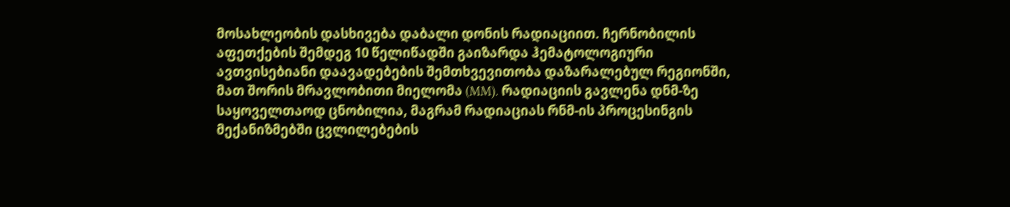მოსახლეობის დასხივება დაბალი დონის რადიაციით. ჩერნობილის აფეთქების შემდეგ 10 წელიწადში გაიზარდა ჰემატოლოგიური ავთვისებიანი დაავადებების შემთხვევითობა დაზარალებულ რეგიონში, მათ შორის მრავლობითი მიელომა (MM). რადიაციის გავლენა დნმ-ზე საყოველთაოდ ცნობილია, მაგრამ რადიაციას რნმ-ის პროცესინგის მექანიზმებში ცვლილებების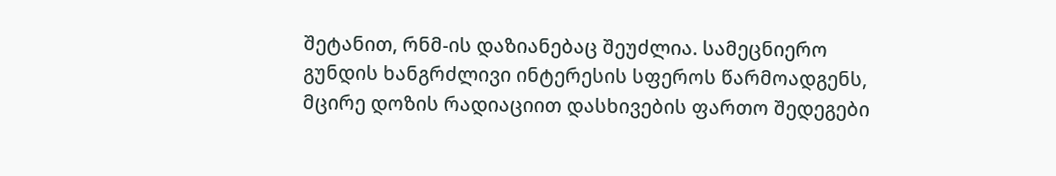შეტანით, რნმ-ის დაზიანებაც შეუძლია. სამეცნიერო გუნდის ხანგრძლივი ინტერესის სფეროს წარმოადგენს, მცირე დოზის რადიაციით დასხივების ფართო შედეგები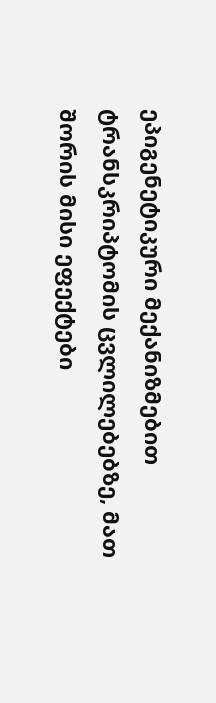ეპიგენეტიკური მექანიზმებით ტრანსკრიპტომის ცვლილებებზე, მათ შორის მისი ეფექტები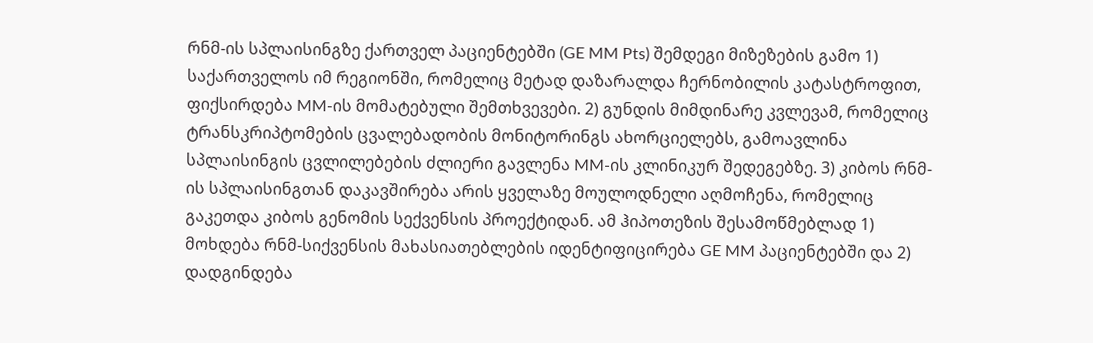რნმ-ის სპლაისინგზე ქართველ პაციენტებში (GE MM Pts) შემდეგი მიზეზების გამო 1) საქართველოს იმ რეგიონში, რომელიც მეტად დაზარალდა ჩერნობილის კატასტროფით, ფიქსირდება MM-ის მომატებული შემთხვევები. 2) გუნდის მიმდინარე კვლევამ, რომელიც ტრანსკრიპტომების ცვალებადობის მონიტორინგს ახორციელებს, გამოავლინა სპლაისინგის ცვლილებების ძლიერი გავლენა MM-ის კლინიკურ შედეგებზე. 3) კიბოს რნმ-ის სპლაისინგთან დაკავშირება არის ყველაზე მოულოდნელი აღმოჩენა, რომელიც გაკეთდა კიბოს გენომის სექვენსის პროექტიდან. ამ ჰიპოთეზის შესამოწმებლად 1) მოხდება რნმ-სიქვენსის მახასიათებლების იდენტიფიცირება GE MM პაციენტებში და 2) დადგინდება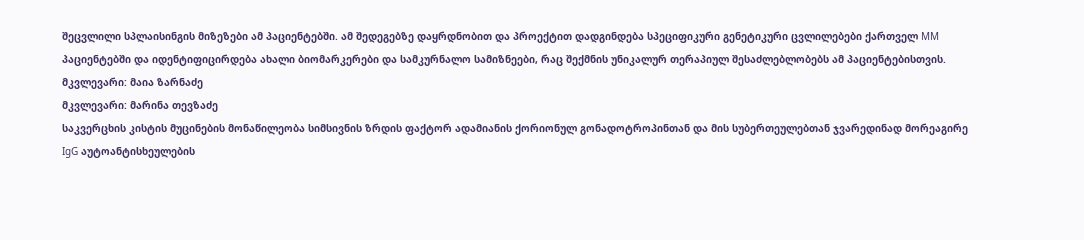შეცვლილი სპლაისინგის მიზეზები ამ პაციენტებში. ამ შედეგებზე დაყრდნობით და პროექტით დადგინდება სპეციფიკური გენეტიკური ცვლილებები ქართველ MM პაციენტებში და იდენტიფიცირდება ახალი ბიომარკერები და სამკურნალო სამიზნეები, რაც შექმნის უნიკალურ თერაპიულ შესაძლებლობებს ამ პაციენტებისთვის.
მკვლევარი: მაია ზარნაძე
მკვლევარი: მარინა თევზაძე
საკვერცხის კისტის მუცინების მონაწილეობა სიმსივნის ზრდის ფაქტორ ადამიანის ქორიონულ გონადოტროპინთან და მის სუბერთეულებთან ჯვარედინად მორეაგირე IgG აუტოანტისხეულების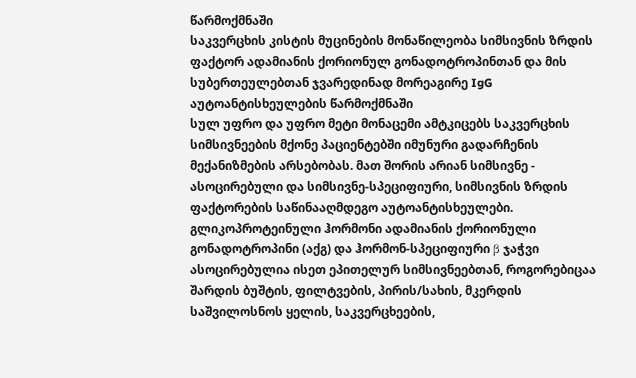წარმოქმნაში
საკვერცხის კისტის მუცინების მონაწილეობა სიმსივნის ზრდის ფაქტორ ადამიანის ქორიონულ გონადოტროპინთან და მის სუბერთეულებთან ჯვარედინად მორეაგირე IgG აუტოანტისხეულების წარმოქმნაში
სულ უფრო და უფრო მეტი მონაცემი ამტკიცებს საკვერცხის სიმსივნეების მქონე პაციენტებში იმუნური გადარჩენის მექანიზმების არსებობას. მათ შორის არიან სიმსივნე - ასოცირებული და სიმსივნე-სპეციფიური, სიმსივნის ზრდის ფაქტორების საწინააღმდეგო აუტოანტისხეულები. გლიკოპროტეინული ჰორმონი ადამიანის ქორიონული გონადოტროპინი (აქგ) და ჰორმონ-სპეციფიური β ჯაჭვი ასოცირებულია ისეთ ეპითელურ სიმსივნეებთან, როგორებიცაა შარდის ბუშტის, ფილტვების, პირის/სახის, მკერდის საშვილოსნოს ყელის, საკვერცხეების,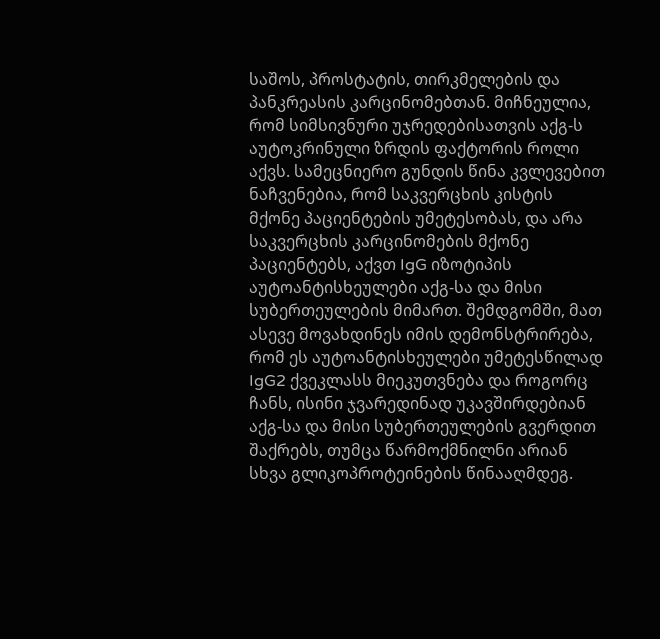საშოს, პროსტატის, თირკმელების და პანკრეასის კარცინომებთან. მიჩნეულია, რომ სიმსივნური უჯრედებისათვის აქგ-ს აუტოკრინული ზრდის ფაქტორის როლი აქვს. სამეცნიერო გუნდის წინა კვლევებით ნაჩვენებია, რომ საკვერცხის კისტის მქონე პაციენტების უმეტესობას, და არა საკვერცხის კარცინომების მქონე პაციენტებს, აქვთ IgG იზოტიპის აუტოანტისხეულები აქგ-სა და მისი სუბერთეულების მიმართ. შემდგომში, მათ ასევე მოვახდინეს იმის დემონსტრირება, რომ ეს აუტოანტისხეულები უმეტესწილად IgG2 ქვეკლასს მიეკუთვნება და როგორც ჩანს, ისინი ჯვარედინად უკავშირდებიან აქგ-სა და მისი სუბერთეულების გვერდით შაქრებს, თუმცა წარმოქმნილნი არიან სხვა გლიკოპროტეინების წინააღმდეგ.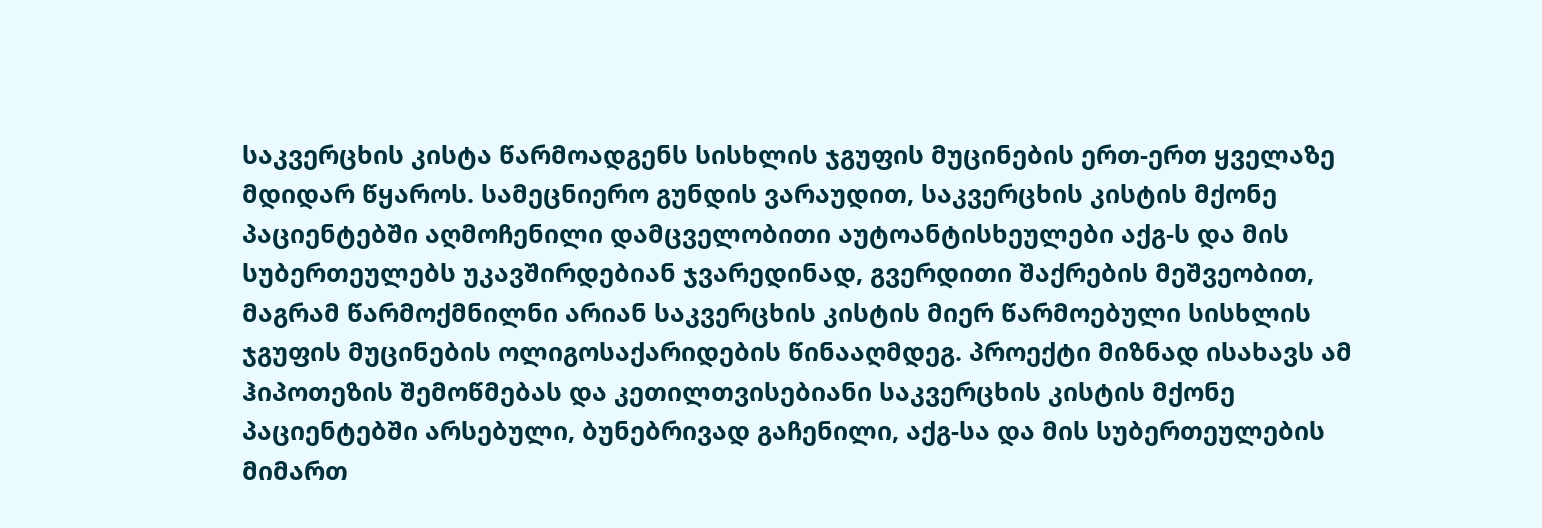საკვერცხის კისტა წარმოადგენს სისხლის ჯგუფის მუცინების ერთ-ერთ ყველაზე მდიდარ წყაროს. სამეცნიერო გუნდის ვარაუდით, საკვერცხის კისტის მქონე პაციენტებში აღმოჩენილი დამცველობითი აუტოანტისხეულები აქგ-ს და მის სუბერთეულებს უკავშირდებიან ჯვარედინად, გვერდითი შაქრების მეშვეობით, მაგრამ წარმოქმნილნი არიან საკვერცხის კისტის მიერ წარმოებული სისხლის ჯგუფის მუცინების ოლიგოსაქარიდების წინააღმდეგ. პროექტი მიზნად ისახავს ამ ჰიპოთეზის შემოწმებას და კეთილთვისებიანი საკვერცხის კისტის მქონე პაციენტებში არსებული, ბუნებრივად გაჩენილი, აქგ-სა და მის სუბერთეულების მიმართ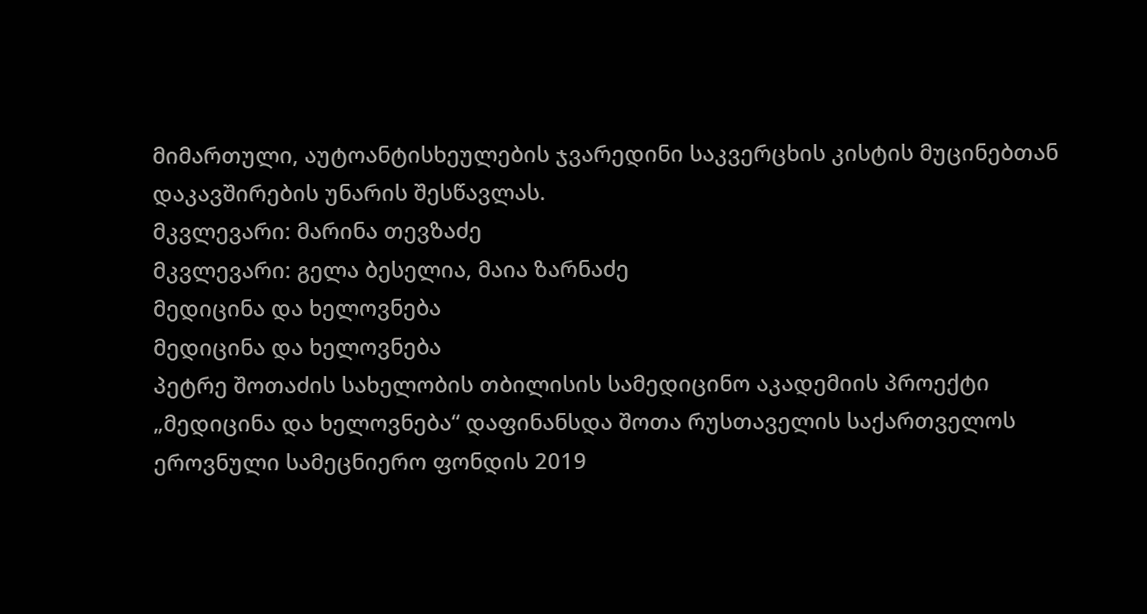მიმართული, აუტოანტისხეულების ჯვარედინი საკვერცხის კისტის მუცინებთან დაკავშირების უნარის შესწავლას.
მკვლევარი: მარინა თევზაძე
მკვლევარი: გელა ბესელია, მაია ზარნაძე
მედიცინა და ხელოვნება
მედიცინა და ხელოვნება
პეტრე შოთაძის სახელობის თბილისის სამედიცინო აკადემიის პროექტი „მედიცინა და ხელოვნება“ დაფინანსდა შოთა რუსთაველის საქართველოს ეროვნული სამეცნიერო ფონდის 2019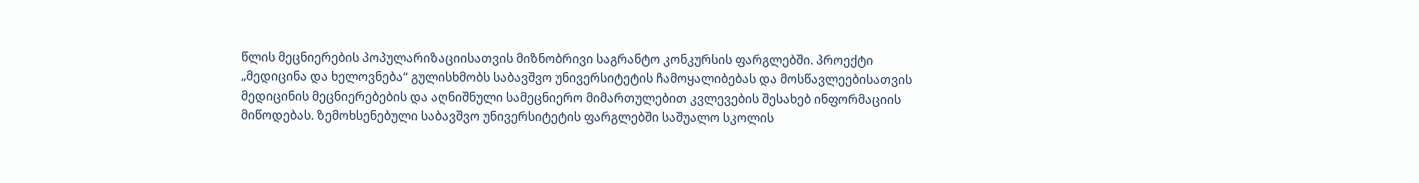წლის მეცნიერების პოპულარიზაციისათვის მიზნობრივი საგრანტო კონკურსის ფარგლებში. პროექტი „მედიცინა და ხელოვნება“ გულისხმობს საბავშვო უნივერსიტეტის ჩამოყალიბებას და მოსწავლეებისათვის მედიცინის მეცნიერებების და აღნიშნული სამეცნიერო მიმართულებით კვლევების შესახებ ინფორმაციის მიწოდებას. ზემოხსენებული საბავშვო უნივერსიტეტის ფარგლებში საშუალო სკოლის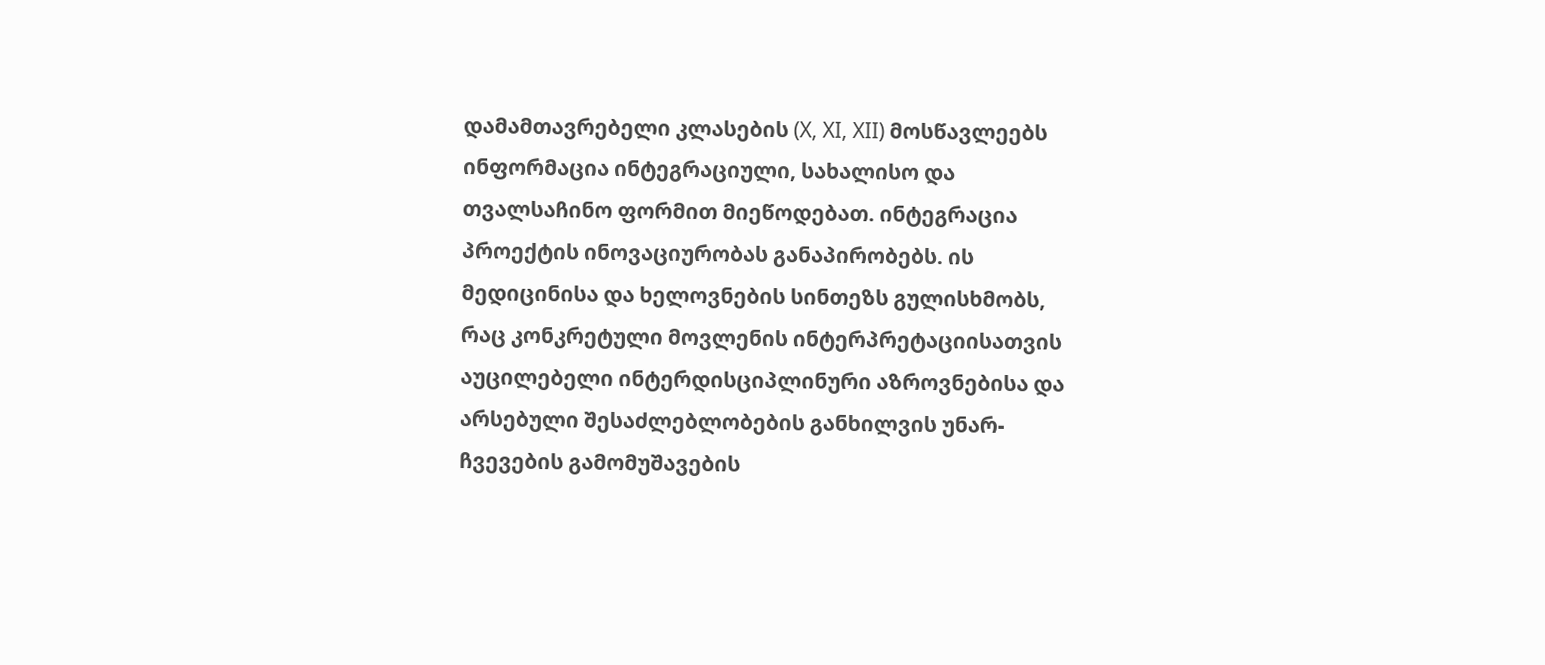დამამთავრებელი კლასების (X, XI, XII) მოსწავლეებს ინფორმაცია ინტეგრაციული, სახალისო და თვალსაჩინო ფორმით მიეწოდებათ. ინტეგრაცია პროექტის ინოვაციურობას განაპირობებს. ის მედიცინისა და ხელოვნების სინთეზს გულისხმობს, რაც კონკრეტული მოვლენის ინტერპრეტაციისათვის აუცილებელი ინტერდისციპლინური აზროვნებისა და არსებული შესაძლებლობების განხილვის უნარ-ჩვევების გამომუშავების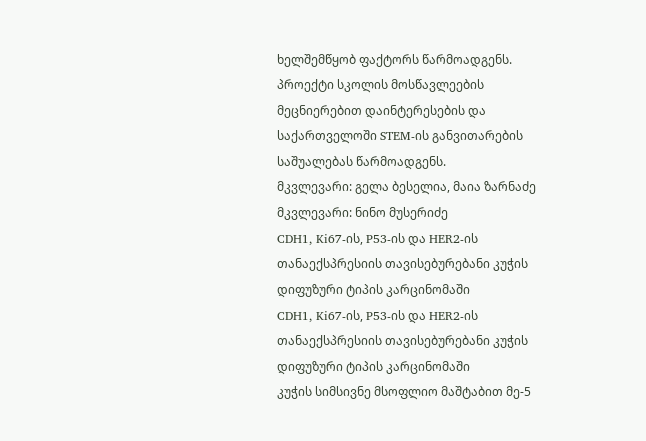ხელშემწყობ ფაქტორს წარმოადგენს. პროექტი სკოლის მოსწავლეების მეცნიერებით დაინტერესების და საქართველოში STEM-ის განვითარების საშუალებას წარმოადგენს.
მკვლევარი: გელა ბესელია, მაია ზარნაძე
მკვლევარი: ნინო მუსერიძე
CDH1, Ki67-ის, P53-ის და HER2-ის თანაექსპრესიის თავისებურებანი კუჭის დიფუზური ტიპის კარცინომაში
CDH1, Ki67-ის, P53-ის და HER2-ის თანაექსპრესიის თავისებურებანი კუჭის დიფუზური ტიპის კარცინომაში
კუჭის სიმსივნე მსოფლიო მაშტაბით მე-5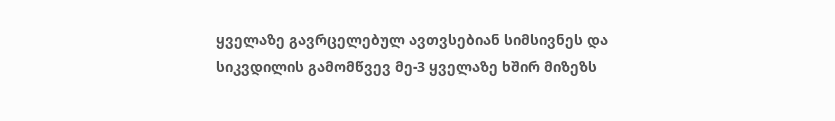ყველაზე გავრცელებულ ავთვსებიან სიმსივნეს და სიკვდილის გამომწვევ მე-3 ყველაზე ხშირ მიზეზს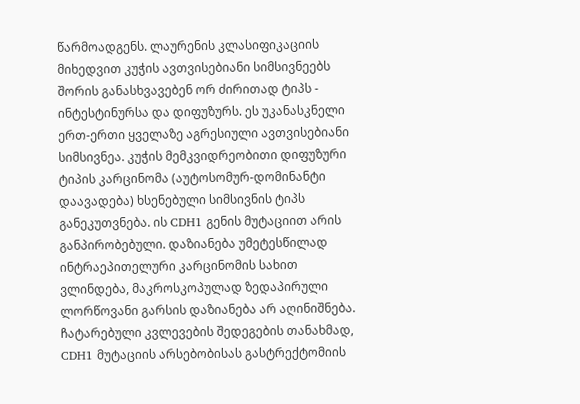წარმოადგენს. ლაურენის კლასიფიკაციის მიხედვით კუჭის ავთვისებიანი სიმსივნეებს შორის განასხვავებენ ორ ძირითად ტიპს - ინტესტინურსა და დიფუზურს. ეს უკანასკნელი ერთ-ერთი ყველაზე აგრესიული ავთვისებიანი სიმსივნეა. კუჭის მემკვიდრეობითი დიფუზური ტიპის კარცინომა (აუტოსომურ-დომინანტი დაავადება) ხსენებული სიმსივნის ტიპს განეკუთვნება. ის CDH1 გენის მუტაციით არის განპირობებული. დაზიანება უმეტესწილად ინტრაეპითელური კარცინომის სახით ვლინდება, მაკროსკოპულად ზედაპირული ლორწოვანი გარსის დაზიანება არ აღინიშნება. ჩატარებული კვლევების შედეგების თანახმად, CDH1 მუტაციის არსებობისას გასტრექტომიის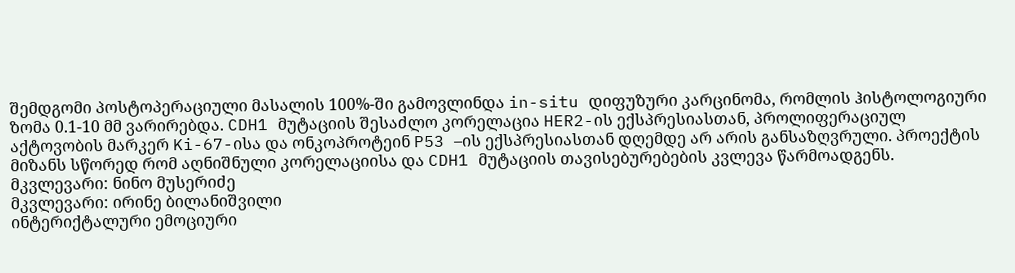შემდგომი პოსტოპერაციული მასალის 100%-ში გამოვლინდა in-situ დიფუზური კარცინომა, რომლის ჰისტოლოგიური ზომა 0.1-10 მმ ვარირებდა. CDH1 მუტაციის შესაძლო კორელაცია HER2-ის ექსპრესიასთან, პროლიფერაციულ აქტოვობის მარკერ Ki-67-ისა და ონკოპროტეინ P53 –ის ექსპრესიასთან დღემდე არ არის განსაზღვრული. პროექტის მიზანს სწორედ რომ აღნიშნული კორელაციისა და CDH1 მუტაციის თავისებურებების კვლევა წარმოადგენს.
მკვლევარი: ნინო მუსერიძე
მკვლევარი: ირინე ბილანიშვილი
ინტერიქტალური ემოციური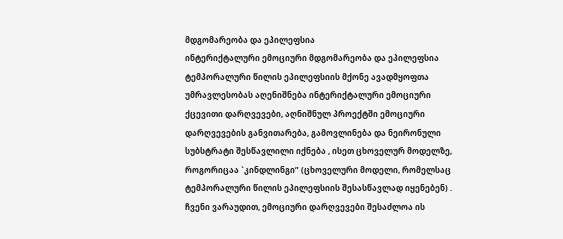მდგომარეობა და ეპილეფსია
ინტერიქტალური ემოციური მდგომარეობა და ეპილეფსია
ტემპორალური წილის ეპილეფსიის მქონე ავადმყოფთა უმრავლესობას აღენიშნება ინტერიქტალური ემოციური ქცევითი დარღვევები, აღნიშნულ პროექტში ემოციური დარღვევების განვითარება, გამოვლინება და ნეირონული სუბსტრატი შესწავლილი იქნება , ისეთ ცხოველურ მოდელზე, როგორიცაა `კინდლინგი” (ცხოველური მოდელი, რომელსაც ტემპორალური წილის ეპილეფსიის შესასწავლად იყენებენ) . ჩვენი ვარაუდით, ემოციური დარღვევები შესაძლოა ის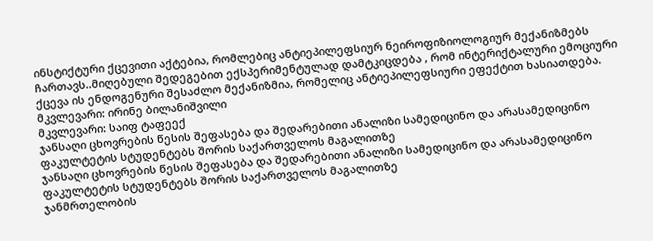ინსტიქტური ქცევითი აქტებია, რომლებიც ანტიეპილეფსიურ ნეიროფიზიოლოგიურ მექანიზმებს ჩართავს..მიღებული შედეგებით ექსპერიმენტულად დამტკიცდება , რომ ინტერიქტალური ემოციური ქცევა ის ენდოგენური შესაძლო მექანიზმია, რომელიც ანტიეპილეფსიური ეფექტით ხასიათდება.
მკვლევარი: ირინე ბილანიშვილი
მკვლევარი: საიფ ტაფეექ
ჯანსაღი ცხოვრების წესის შეფასება და შედარებითი ანალიზი სამედიცინო და არასამედიცინო ფაკულტეტის სტუდენტებს შორის საქართველოს მაგალითზე
ჯანსაღი ცხოვრების წესის შეფასება და შედარებითი ანალიზი სამედიცინო და არასამედიცინო ფაკულტეტის სტუდენტებს შორის საქართველოს მაგალითზე
ჯანმრთელობის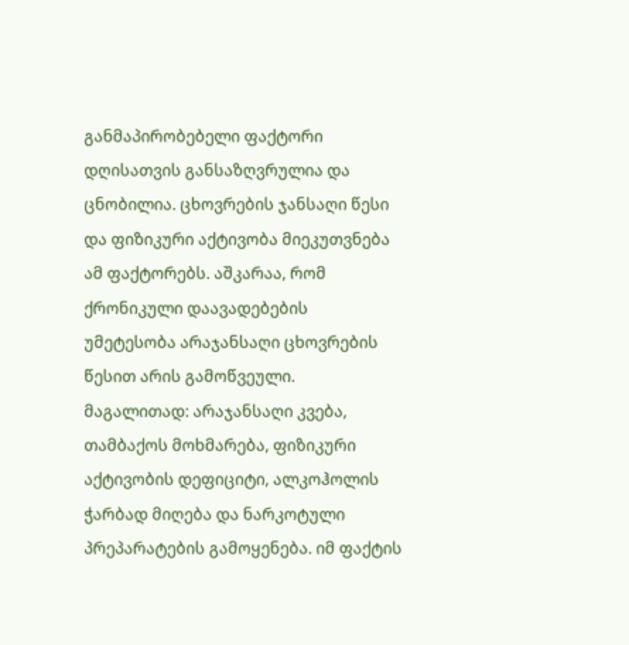განმაპირობებელი ფაქტორი დღისათვის განსაზღვრულია და ცნობილია. ცხოვრების ჯანსაღი წესი და ფიზიკური აქტივობა მიეკუთვნება ამ ფაქტორებს. აშკარაა, რომ ქრონიკული დაავადებების უმეტესობა არაჯანსაღი ცხოვრების წესით არის გამოწვეული. მაგალითად: არაჯანსაღი კვება, თამბაქოს მოხმარება, ფიზიკური აქტივობის დეფიციტი, ალკოჰოლის ჭარბად მიღება და ნარკოტული პრეპარატების გამოყენება. იმ ფაქტის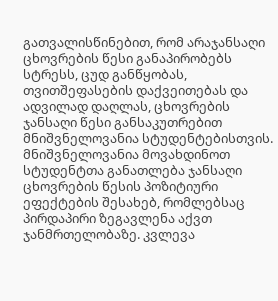გათვალისწინებით, რომ არაჯანსაღი ცხოვრების წესი განაპირობებს სტრესს, ცუდ განწყობას, თვითშეფასების დაქვეითებას და ადვილად დაღლას, ცხოვრების ჯანსაღი წესი განსაკუთრებით მნიშვნელოვანია სტუდენტებისთვის. მნიშვნელოვანია მოვახდინოთ სტუდენტთა განათლება ჯანსაღი ცხოვრების წესის პოზიტიური ეფექტების შესახებ, რომლებსაც პირდაპირი ზეგავლენა აქვთ ჯანმრთელობაზე. კვლევა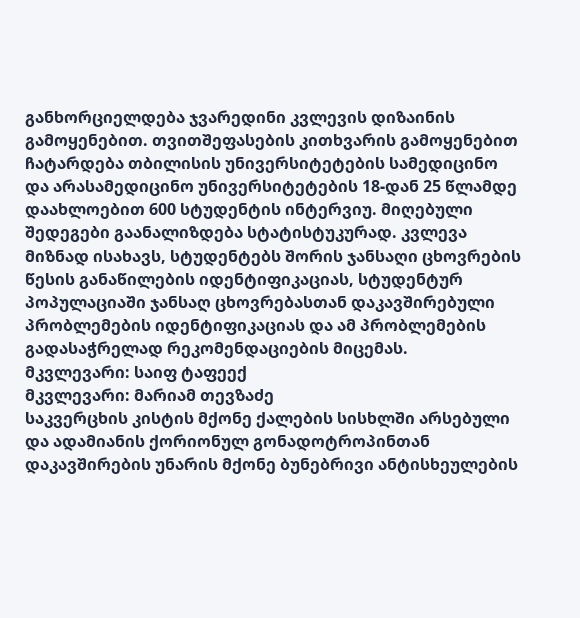განხორციელდება ჯვარედინი კვლევის დიზაინის გამოყენებით. თვითშეფასების კითხვარის გამოყენებით ჩატარდება თბილისის უნივერსიტეტების სამედიცინო და არასამედიცინო უნივერსიტეტების 18-დან 25 წლამდე დაახლოებით 600 სტუდენტის ინტერვიუ. მიღებული შედეგები გაანალიზდება სტატისტუკურად. კვლევა მიზნად ისახავს, სტუდენტებს შორის ჯანსაღი ცხოვრების წესის განაწილების იდენტიფიკაციას, სტუდენტურ პოპულაციაში ჯანსაღ ცხოვრებასთან დაკავშირებული პრობლემების იდენტიფიკაციას და ამ პრობლემების გადასაჭრელად რეკომენდაციების მიცემას.
მკვლევარი: საიფ ტაფეექ
მკვლევარი: მარიამ თევზაძე
საკვერცხის კისტის მქონე ქალების სისხლში არსებული და ადამიანის ქორიონულ გონადოტროპინთან დაკავშირების უნარის მქონე ბუნებრივი ანტისხეულების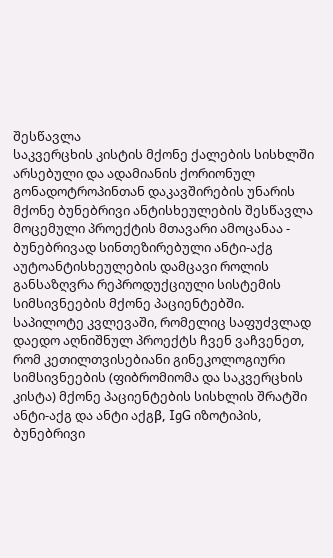შესწავლა
საკვერცხის კისტის მქონე ქალების სისხლში არსებული და ადამიანის ქორიონულ გონადოტროპინთან დაკავშირების უნარის მქონე ბუნებრივი ანტისხეულების შესწავლა
მოცემული პროექტის მთავარი ამოცანაა - ბუნებრივად სინთეზირებული ანტი-აქგ აუტოანტისხეულების დამცავი როლის განსაზღვრა რეპროდუქციული სისტემის სიმსივნეების მქონე პაციენტებში. საპილოტე კვლევაში, რომელიც საფუძვლად დაედო აღნიშნულ პროექტს ჩვენ ვაჩვენეთ, რომ კეთილთვისებიანი გინეკოლოგიური სიმსივნეების (ფიბრომიომა და საკვერცხის კისტა) მქონე პაციენტების სისხლის შრატში ანტი-აქგ და ანტი აქგβ, IgG იზოტიპის, ბუნებრივი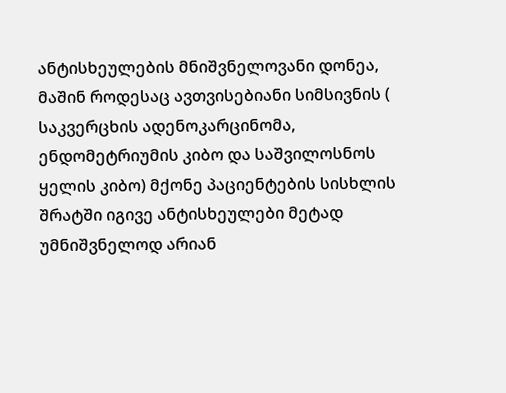ანტისხეულების მნიშვნელოვანი დონეა, მაშინ როდესაც ავთვისებიანი სიმსივნის ( საკვერცხის ადენოკარცინომა, ენდომეტრიუმის კიბო და საშვილოსნოს ყელის კიბო) მქონე პაციენტების სისხლის შრატში იგივე ანტისხეულები მეტად უმნიშვნელოდ არიან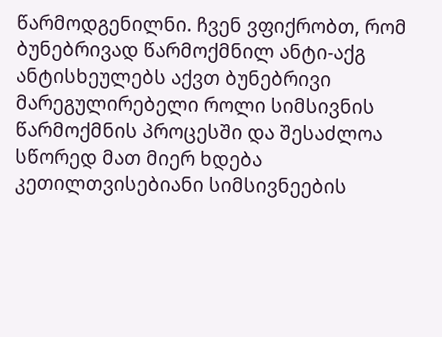წარმოდგენილნი. ჩვენ ვფიქრობთ, რომ ბუნებრივად წარმოქმნილ ანტი-აქგ ანტისხეულებს აქვთ ბუნებრივი მარეგულირებელი როლი სიმსივნის წარმოქმნის პროცესში და შესაძლოა სწორედ მათ მიერ ხდება კეთილთვისებიანი სიმსივნეების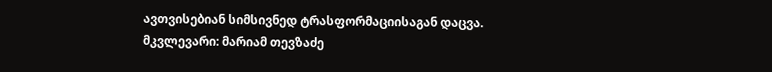ავთვისებიან სიმსივნედ ტრასფორმაციისაგან დაცვა.
მკვლევარი: მარიამ თევზაძე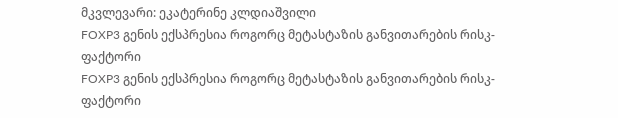მკვლევარი: ეკატერინე კლდიაშვილი
FOXP3 გენის ექსპრესია როგორც მეტასტაზის განვითარების რისკ-ფაქტორი
FOXP3 გენის ექსპრესია როგორც მეტასტაზის განვითარების რისკ-ფაქტორი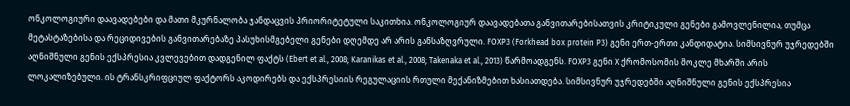ონკოლოგიური დაავადებები და მათი მკურნალობა ჯანდაცვის პრიორიტეტული საკითხია. ონკოლოგიურ დაავადებათა განვითარებისათვის კრიტიკული გენები გამოვლენილია, თუმცა მეტასტაზებისა და რეციდივების განვითარებაზე პასუხისმგებელი გენები დღემდე არ არის განსაზღვრული. FOXP3 (Forkhead box protein P3) გენი ერთ-ერთი კანდიდატია. სიმსივნურ უჯრედებში აღნიშნული გენის ექსპრესია კვლევებით დადგენილ ფაქტს (Ebert et al., 2008; Karanikas et al., 2008; Takenaka et al., 2013) წარმოადგენს. FOXP3 გენი X ქრომოსომის მოკლე მხარში არის ლოკალიზებული. ის ტრანსკრიფციულ ფაქტორს აკოდირებს და ექსპრესიის რეგულაციის რთული მექანიზმებით ხასიათდება. სიმსივნურ უჯრედებში აღნიშნული გენის ექსპრესია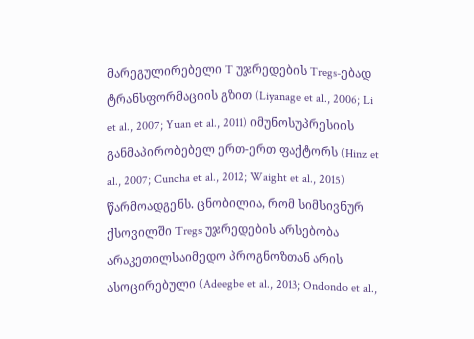მარეგულირებელი T უჯრედების Tregs-ებად ტრანსფორმაციის გზით (Liyanage et al., 2006; Li et al., 2007; Yuan et al., 2011) იმუნოსუპრესიის განმაპირობებელ ერთ-ერთ ფაქტორს (Hinz et al., 2007; Cuncha et al., 2012; Waight et al., 2015) წარმოადგენს. ცნობილია, რომ სიმსივნურ ქსოვილში Tregs უჯრედების არსებობა არაკეთილსაიმედო პროგნოზთან არის ასოცირებული (Adeegbe et al., 2013; Ondondo et al.,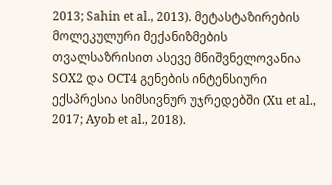2013; Sahin et al., 2013). მეტასტაზირების მოლეკულური მექანიზმების თვალსაზრისით ასევე მნიშვნელოვანია SOX2 და OCT4 გენების ინტენსიური ექსპრესია სიმსივნურ უჯრედებში (Xu et al., 2017; Ayob et al., 2018).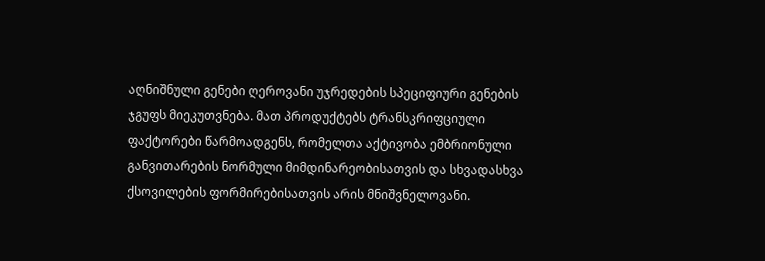აღნიშნული გენები ღეროვანი უჯრედების სპეციფიური გენების ჯგუფს მიეკუთვნება. მათ პროდუქტებს ტრანსკრიფციული ფაქტორები წარმოადგენს, რომელთა აქტივობა ემბრიონული განვითარების ნორმული მიმდინარეობისათვის და სხვადასხვა ქსოვილების ფორმირებისათვის არის მნიშვნელოვანი.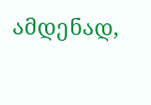ამდენად,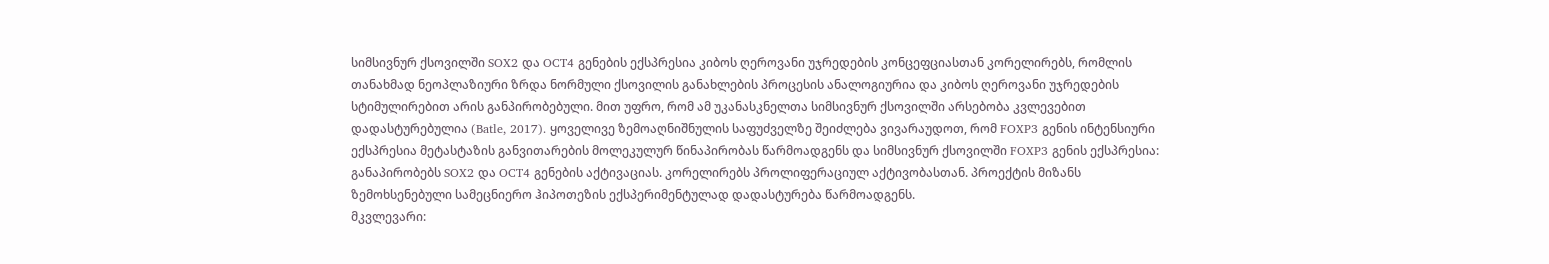სიმსივნურ ქსოვილში SOX2 და OCT4 გენების ექსპრესია კიბოს ღეროვანი უჯრედების კონცეფციასთან კორელირებს, რომლის თანახმად ნეოპლაზიური ზრდა ნორმული ქსოვილის განახლების პროცესის ანალოგიურია და კიბოს ღეროვანი უჯრედების სტიმულირებით არის განპირობებული. მით უფრო, რომ ამ უკანასკნელთა სიმსივნურ ქსოვილში არსებობა კვლევებით დადასტურებულია (Batle, 2017). ყოველივე ზემოაღნიშნულის საფუძველზე შეიძლება ვივარაუდოთ, რომ FOXP3 გენის ინტენსიური ექსპრესია მეტასტაზის განვითარების მოლეკულურ წინაპირობას წარმოადგენს და სიმსივნურ ქსოვილში FOXP3 გენის ექსპრესია: განაპირობებს SOX2 და OCT4 გენების აქტივაციას. კორელირებს პროლიფერაციულ აქტივობასთან. პროექტის მიზანს ზემოხსენებული სამეცნიერო ჰიპოთეზის ექსპერიმენტულად დადასტურება წარმოადგენს.
მკვლევარი: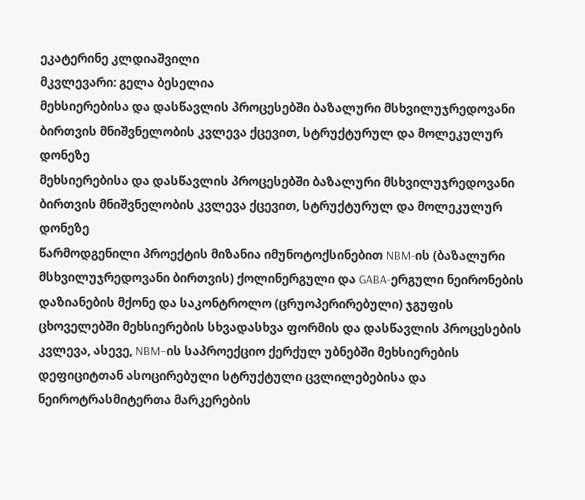ეკატერინე კლდიაშვილი
მკვლევარი: გელა ბესელია
მეხსიერებისა და დასწავლის პროცესებში ბაზალური მსხვილუჯრედოვანი ბირთვის მნიშვნელობის კვლევა ქცევით, სტრუქტურულ და მოლეკულურ დონეზე
მეხსიერებისა და დასწავლის პროცესებში ბაზალური მსხვილუჯრედოვანი ბირთვის მნიშვნელობის კვლევა ქცევით, სტრუქტურულ და მოლეკულურ დონეზე
წარმოდგენილი პროექტის მიზანია იმუნოტოქსინებით NBM-ის (ბაზალური მსხვილუჯრედოვანი ბირთვის) ქოლინერგული და GABA-ერგული ნეირონების დაზიანების მქონე და საკონტროლო (ცრუოპერირებული) ჯგუფის ცხოველებში მეხსიერების სხვადასხვა ფორმის და დასწავლის პროცესების კვლევა, ასევე, NBM–ის საპროექციო ქერქულ უბნებში მეხსიერების დეფიციტთან ასოცირებული სტრუქტული ცვლილებებისა და ნეიროტრასმიტერთა მარკერების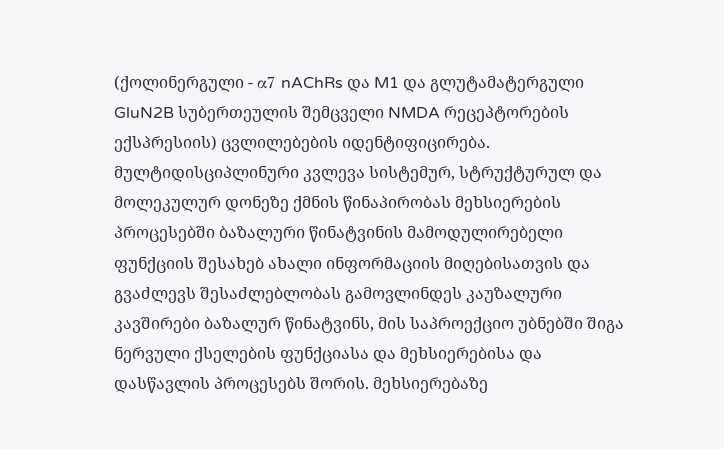(ქოლინერგული - α7 nAChRs და M1 და გლუტამატერგული GluN2B სუბერთეულის შემცველი NMDA რეცეპტორების ექსპრესიის) ცვლილებების იდენტიფიცირება. მულტიდისციპლინური კვლევა სისტემურ, სტრუქტურულ და მოლეკულურ დონეზე ქმნის წინაპირობას მეხსიერების პროცესებში ბაზალური წინატვინის მამოდულირებელი ფუნქციის შესახებ ახალი ინფორმაციის მიღებისათვის და გვაძლევს შესაძლებლობას გამოვლინდეს კაუზალური კავშირები ბაზალურ წინატვინს, მის საპროექციო უბნებში შიგა ნერვული ქსელების ფუნქციასა და მეხსიერებისა და დასწავლის პროცესებს შორის. მეხსიერებაზე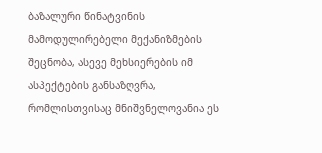ბაზალური წინატვინის მამოდულირებელი მექანიზმების შეცნობა, ასევე მეხსიერების იმ ასპექტების განსაზღვრა, რომლისთვისაც მნიშვნელოვანია ეს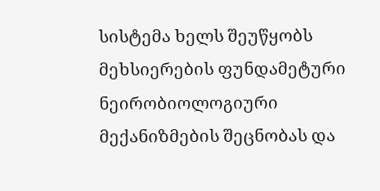სისტემა ხელს შეუწყობს მეხსიერების ფუნდამეტური ნეირობიოლოგიური მექანიზმების შეცნობას და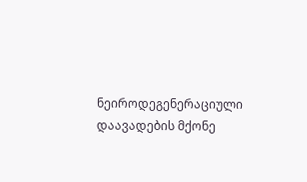ნეიროდეგენერაციული დაავადების მქონე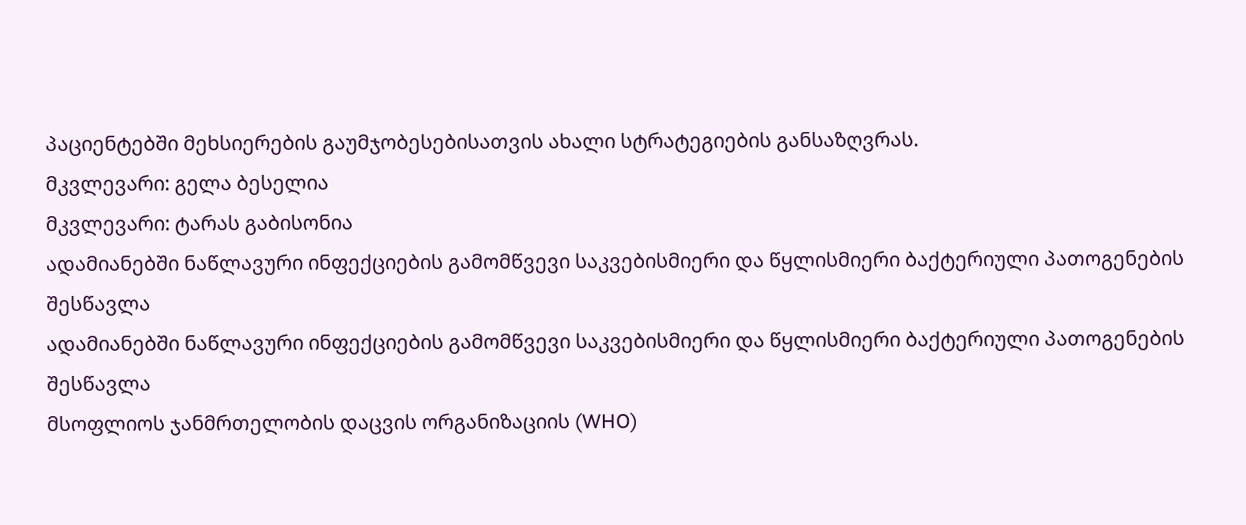პაციენტებში მეხსიერების გაუმჯობესებისათვის ახალი სტრატეგიების განსაზღვრას.
მკვლევარი: გელა ბესელია
მკვლევარი: ტარას გაბისონია
ადამიანებში ნაწლავური ინფექციების გამომწვევი საკვებისმიერი და წყლისმიერი ბაქტერიული პათოგენების შესწავლა
ადამიანებში ნაწლავური ინფექციების გამომწვევი საკვებისმიერი და წყლისმიერი ბაქტერიული პათოგენების შესწავლა
მსოფლიოს ჯანმრთელობის დაცვის ორგანიზაციის (WHO)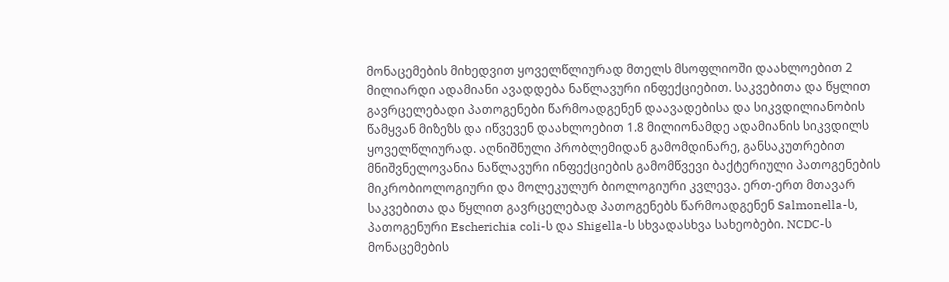მონაცემების მიხედვით ყოველწლიურად მთელს მსოფლიოში დაახლოებით 2 მილიარდი ადამიანი ავადდება ნაწლავური ინფექციებით. საკვებითა და წყლით გავრცელებადი პათოგენები წარმოადგენენ დაავადებისა და სიკვდილიანობის წამყვან მიზეზს და იწვევენ დაახლოებით 1.8 მილიონამდე ადამიანის სიკვდილს ყოველწლიურად. აღნიშნული პრობლემიდან გამომდინარე, განსაკუთრებით მნიშვნელოვანია ნაწლავური ინფექციების გამომწვევი ბაქტერიული პათოგენების მიკრობიოლოგიური და მოლეკულურ ბიოლოგიური კვლევა. ერთ-ერთ მთავარ საკვებითა და წყლით გავრცელებად პათოგენებს წარმოადგენენ Salmonella-ს, პათოგენური Escherichia coli-ს და Shigella-ს სხვადასხვა სახეობები. NCDC-ს მონაცემების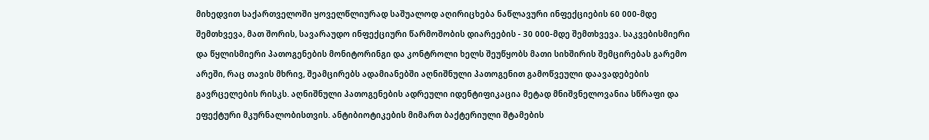მიხედვით საქართველოში ყოველწლიურად საშუალოდ აღირიცხება ნაწლავური ინფექციების 60 000-მდე შემთხვევა, მათ შორის, სავარაუდო ინფექციური წარმოშობის დიარეების - 30 000-მდე შემთხვევა. საკვებისმიერი და წყლისმიერი პათოგენების მონიტორინგი და კონტროლი ხელს შეუწყობს მათი სიხშირის შემცირებას გარემო არეში, რაც თავის მხრივ, შეამცირებს ადამიანებში აღნიშნული პათოგენით გამოწვეული დაავადებების გავრცელების რისკს. აღნიშნული პათოგენების ადრეული იდენტიფიკაცია მეტად მნიშვნელოვანია სწრაფი და ეფექტური მკურნალობისთვის. ანტიბიოტიკების მიმართ ბაქტერიული შტამების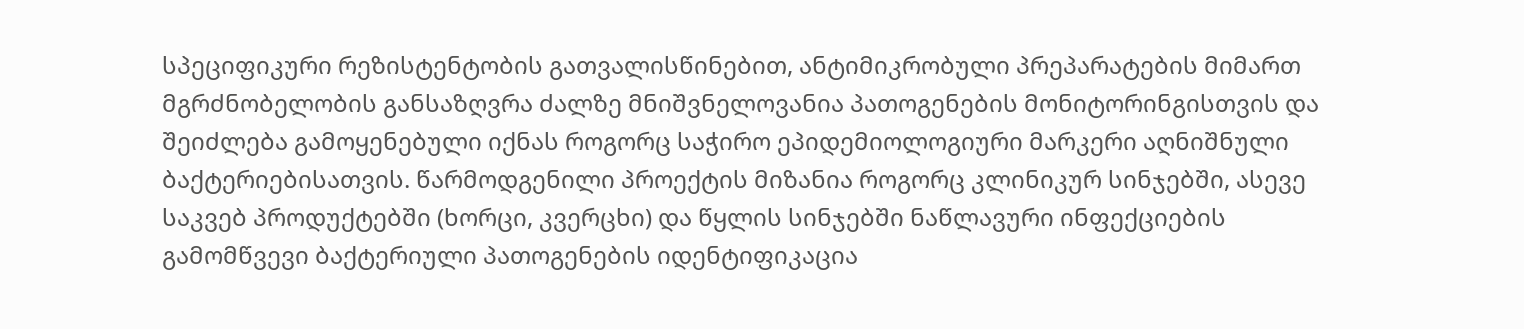სპეციფიკური რეზისტენტობის გათვალისწინებით, ანტიმიკრობული პრეპარატების მიმართ მგრძნობელობის განსაზღვრა ძალზე მნიშვნელოვანია პათოგენების მონიტორინგისთვის და შეიძლება გამოყენებული იქნას როგორც საჭირო ეპიდემიოლოგიური მარკერი აღნიშნული ბაქტერიებისათვის. წარმოდგენილი პროექტის მიზანია როგორც კლინიკურ სინჯებში, ასევე საკვებ პროდუქტებში (ხორცი, კვერცხი) და წყლის სინჯებში ნაწლავური ინფექციების გამომწვევი ბაქტერიული პათოგენების იდენტიფიკაცია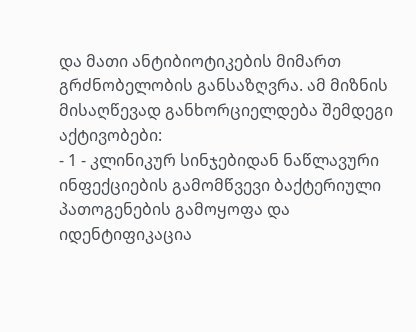და მათი ანტიბიოტიკების მიმართ გრძნობელობის განსაზღვრა. ამ მიზნის მისაღწევად განხორციელდება შემდეგი აქტივობები:
- 1 - კლინიკურ სინჯებიდან ნაწლავური ინფექციების გამომწვევი ბაქტერიული პათოგენების გამოყოფა და იდენტიფიკაცია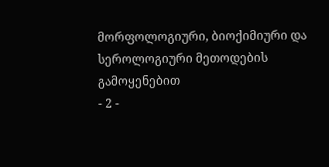მორფოლოგიური, ბიოქიმიური და სეროლოგიური მეთოდების გამოყენებით
- 2 -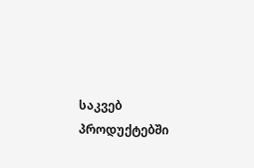საკვებ პროდუქტებში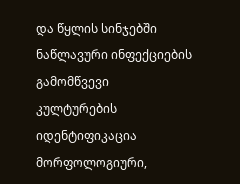და წყლის სინჯებში ნაწლავური ინფექციების გამომწვევი კულტურების იდენტიფიკაცია მორფოლოგიური,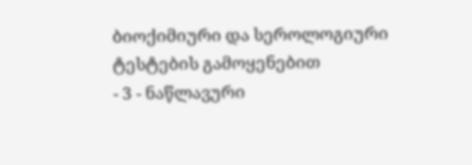ბიოქიმიური და სეროლოგიური ტესტების გამოყენებით
- 3 - ნაწლავური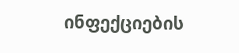ინფექციების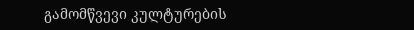გამომწვევი კულტურების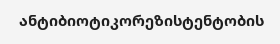ანტიბიოტიკორეზისტენტობის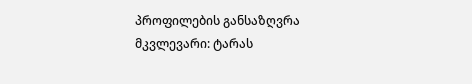პროფილების განსაზღვრა
მკვლევარი: ტარას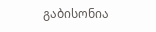გაბისონია